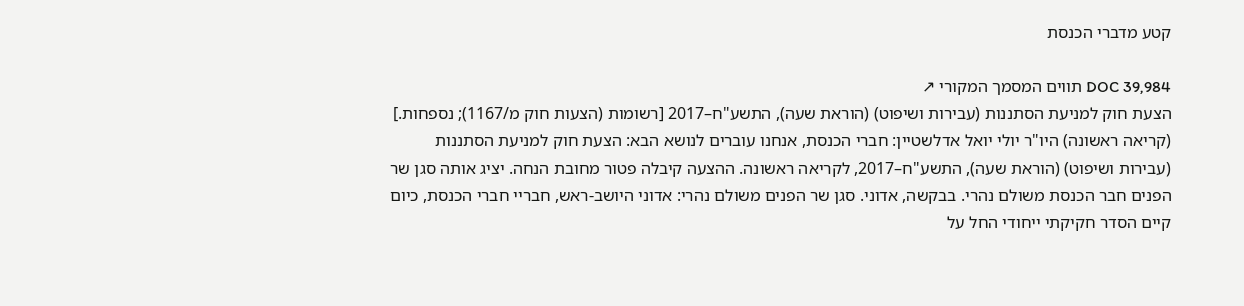קטע מדברי הכנסת

DOC 39,984 תווים המסמך המקורי ↗
הצעת חוק למניעת הסתננות (עבירות ושיפוט) (הוראת שעה), התשע"ח–2017 [רשומות (הצעות חוק מ/1167); נספחות.] (קריאה ראשונה) היו"ר יולי יואל אדלשטיין: חברי הכנסת, אנחנו עוברים לנושא הבא: הצעת חוק למניעת הסתננות (עבירות ושיפוט) (הוראת שעה), התשע"ח–2017, לקריאה ראשונה. ההצעה קיבלה פטור מחובת הנחה. יציג אותה סגן שר הפנים חבר הכנסת משולם נהרי. בבקשה, אדוני. סגן שר הפנים משולם נהרי: אדוני היושב-ראש, חבריי חברי הכנסת, כיום קיים הסדר חקיקתי ייחודי החל על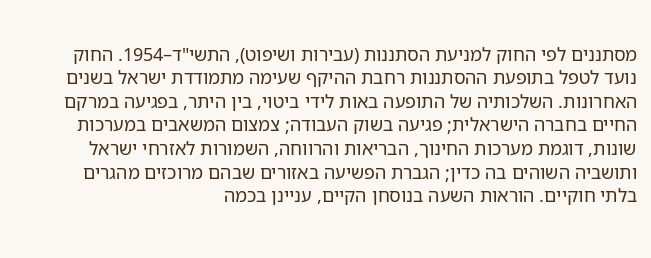מסתננים לפי החוק למניעת הסתננות (עבירות ושיפוט), התשי"ד–1954. החוק נועד לטפל בתופעת ההסתננות רחבת ההיקף שעימה מתמודדת ישראל בשנים האחרונות. השלכותיה של התופעה באות לידי ביטוי, בין היתר, בפגיעה במרקם החיים בחברה הישראלית; פגיעה בשוק העבודה; צמצום המשאבים במערכות שונות, דוגמת מערכות החינוך, הבריאות והרווחה, השמורות לאזרחי ישראל ותושביה השוהים בה כדין; הגברת הפשיעה באזורים שבהם מרוכזים מהגרים בלתי חוקיים. הוראות השעה בנוסחן הקיים, עניינן בכמה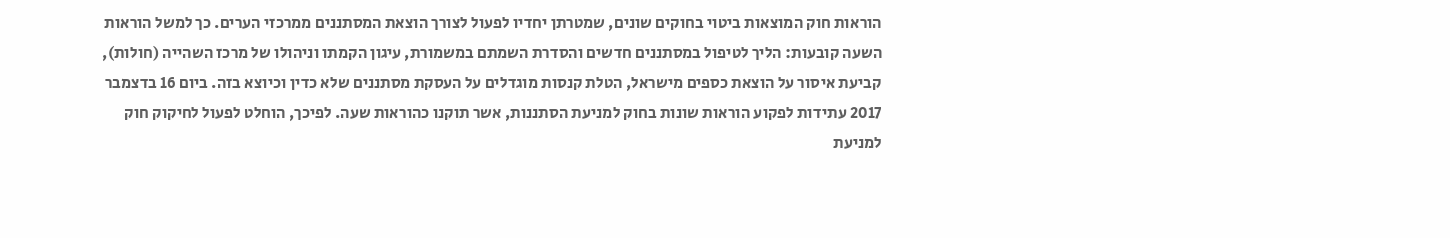הוראות חוק המוצאות ביטוי בחוקים שונים, שמטרתן יחדיו לפעול לצורך הוצאת המסתננים ממרכזי הערים. כך למשל הוראות השעה קובעות: הליך לטיפול במסתננים חדשים והסדרת השמתם במשמורת, עיגון הקמתו וניהולו של מרכז השהייה (חולות), קביעת איסור על הוצאת כספים מישראל, הטלת קנסות מוגדלים על העסקת מסתננים שלא כדין וכיוצא בזה. ביום 16 בדצמבר 2017 עתידות לפקוע הוראות שונות בחוק למניעת הסתננות, אשר תוקנו כהוראות שעה. לפיכך, הוחלט לפעול לחיקוק חוק למניעת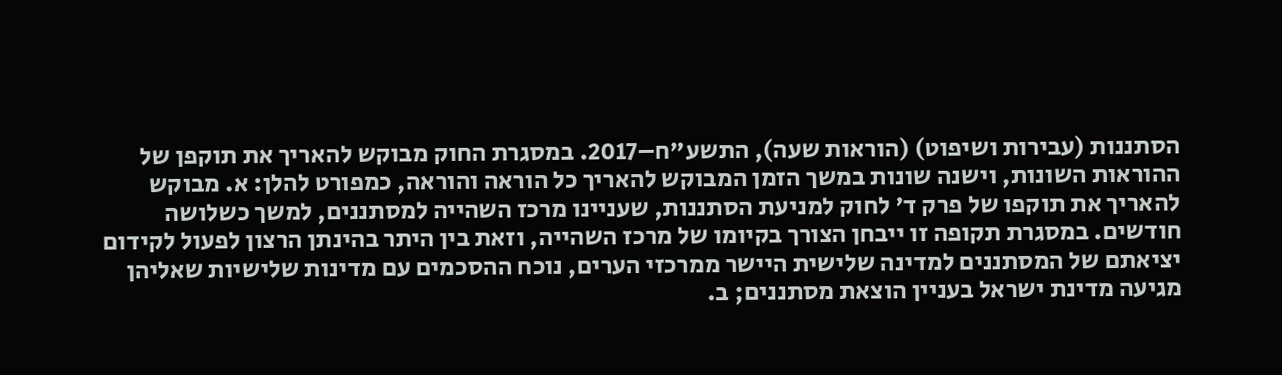הסתננות (עבירות ושיפוט) (הוראות שעה), התשע"ח–2017. במסגרת החוק מבוקש להאריך את תוקפן של ההוראות השונות, וישנה שונות במשך הזמן המבוקש להאריך כל הוראה והוראה, כמפורט להלן: א. מבוקש להאריך את תוקפו של פרק ד' לחוק למניעת הסתננות, שעניינו מרכז השהייה למסתננים, למשך כשלושה חודשים. במסגרת תקופה זו ייבחן הצורך בקיומו של מרכז השהייה, וזאת בין היתר בהינתן הרצון לפעול לקידום יציאתם של המסתננים למדינה שלישית היישר ממרכזי הערים, נוכח ההסכמים עם מדינות שלישיות שאליהן מגיעה מדינת ישראל בעניין הוצאת מסתננים; ב.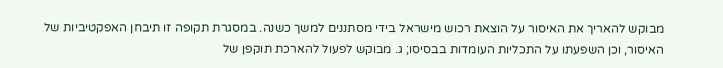מבוקש להאריך את האיסור על הוצאת רכוש מישראל בידי מסתננים למשך כשנה. במסגרת תקופה זו תיבחן האפקטיביות של האיסור, וכן השפעתו על התכליות העומדות בבסיסו; ג. מבוקש לפעול להארכת תוקפן של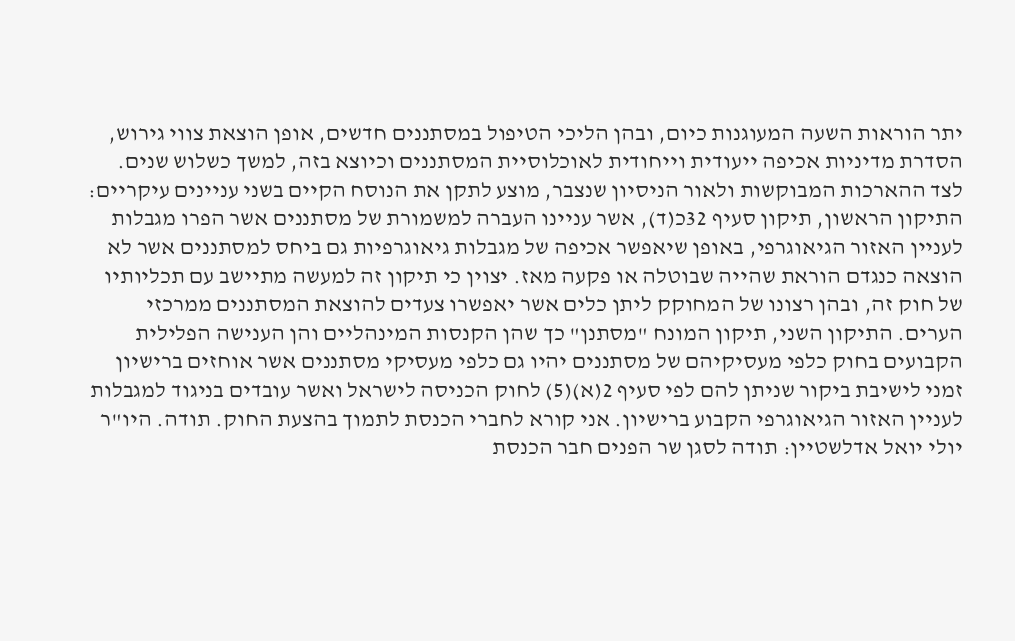יתר הוראות השעה המעוגנות כיום, ובהן הליכי הטיפול במסתננים חדשים, אופן הוצאת צווי גירוש, הסדרת מדיניות אכיפה ייעודית וייחודית לאוכלוסיית המסתננים וכיוצא בזה, למשך כשלוש שנים. לצד ההארכות המבוקשות ולאור הניסיון שנצבר, מוצע לתקן את הנוסח הקיים בשני עניינים עיקריים: התיקון הראשון, תיקון סעיף 32כ(ד), אשר עניינו העברה למשמורת של מסתננים אשר הפרו מגבלות לעניין האזור הגיאוגרפי, באופן שיאפשר אכיפה של מגבלות גיאוגרפיות גם ביחס למסתננים אשר לא הוצאה כנגדם הוראת שהייה שבוטלה או פקעה מאז. יצוין כי תיקון זה למעשה מתיישב עם תכליותיו של חוק זה, ובהן רצונו של המחוקק ליתן כלים אשר יאפשרו צעדים להוצאת המסתננים ממרכזי הערים. התיקון השני, תיקון המונח "מסתנן" כך שהן הקנסות המינהליים והן הענישה הפלילית הקבועים בחוק כלפי מעסיקיהם של מסתננים יהיו גם כלפי מעסיקי מסתננים אשר אוחזים ברישיון זמני לישיבת ביקור שניתן להם לפי סעיף 2(א)(5) לחוק הכניסה לישראל ואשר עובדים בניגוד למגבלות לעניין האזור הגיאוגרפי הקבוע ברישיון. אני קורא לחברי הכנסת לתמוך בהצעת החוק. תודה. היו"ר יולי יואל אדלשטיין: תודה לסגן שר הפנים חבר הכנסת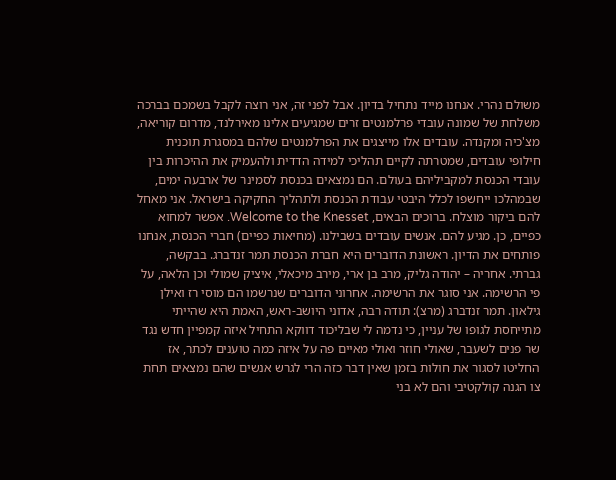משולם נהרי. אנחנו מייד נתחיל בדיון. אבל לפני זה, אני רוצה לקבל בשמכם בברכה משלחת של שמונה עובדי פרלמנטים זרים שמגיעים אלינו מאירלנד, מדרום קוריאה, מצ'כיה ומקנדה. עובדים אלו מייצגים את הפרלמנטים שלהם במסגרת תוכנית חילופי עובדים, שמטרתה לקיים תהליכי למידה הדדית ולהעמיק את ההיכרות בין עובדי הכנסת למקביליהם בעולם. הם נמצאים בכנסת לסמינר של ארבעה ימים, שבמהלכו ייחשפו לכלל היבטי עבודת הכנסת ולתהליך החקיקה בישראל. אני מאחל להם ביקור מוצלח. ברוכים הבאים, Welcome to the Knesset. אפשר למחוא כפיים, כן. מגיע להם. אנשים עובדים בשבילנו. (מחיאות כפיים) חברי הכנסת, אנחנו פותחים את הדיון. ראשונת הדוברים היא חברת הכנסת תמר זנדברג. בבקשה, גברתי. אחריה – יהודה גליק, מרב בן ארי, מירב מיכאלי, איציק שמולי וכן הלאה, על פי הרשימה. אני סוגר את הרשימה. אחרוני הדוברים שנרשמו הם מוסי רז ואילן גילאון. תמר זנדברג (מרצ): תודה רבה, אדוני היושב-ראש, האמת היא שהייתי מתייחסת לגופו של עניין, כי נדמה לי שבליכוד דווקא התחיל איזה קמפיין חדש נגד שר פנים לשעבר, שאולי חוזר ואולי מאיים פה על איזה כמה טוענים לכתר, אז החליטו לסגור את חולות בזמן שאין דבר כזה הרי לגרש אנשים שהם נמצאים תחת צו הגנה קולקטיבי והם לא בני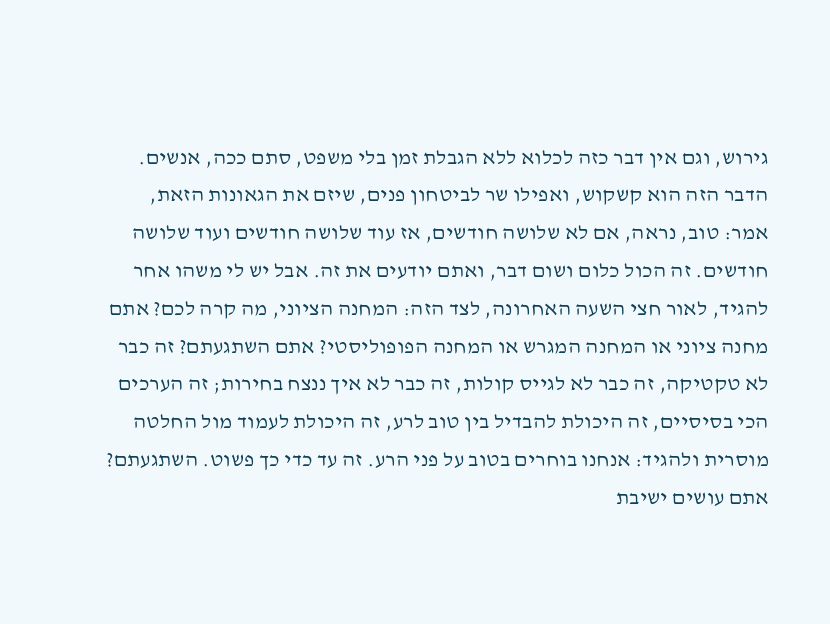גירוש, וגם אין דבר כזה לכלוא ללא הגבלת זמן בלי משפט, סתם ככה, אנשים. הדבר הזה הוא קשקוש, ואפילו שר לביטחון פנים, שיזם את הגאונות הזאת, אמר: טוב, נראה, אם לא שלושה חודשים, אז עוד שלושה חודשים ועוד שלושה חודשים. זה הכול כלום ושום דבר, ואתם יודעים את זה. אבל יש לי משהו אחר להגיד, לאור חצי השעה האחרונה, לצד הזה: המחנה הציוני, מה קרה לכם? אתם מחנה ציוני או המחנה המגרש או המחנה הפופוליסטי? אתם השתגעתם? זה כבר לא טקטיקה, זה כבר לא לגייס קולות, זה כבר לא איך ננצח בחירות; זה הערכים הכי בסיסיים, זה היכולת להבדיל בין טוב לרע, זה היכולת לעמוד מול החלטה מוסרית ולהגיד: אנחנו בוחרים בטוב על פני הרע. זה עד כדי כך פשוט. השתגעתם? אתם עושים ישיבת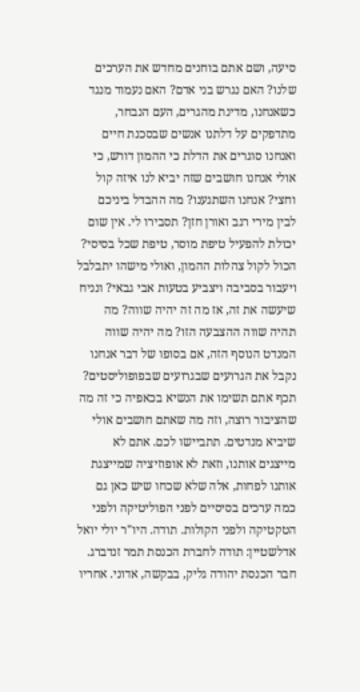סיעה, ושם אתם בוחנים מחדש את הערכים שלנו? האם נגרש בני אדם? האם נעמוד מנגד כשאנחנו, מדינת מהגרים, העם הנבחר, מתדפקים על דלתנו אנשים שבסכנת חיים ואנחנו סוגרים את הדלת כי ההמון דורש, כי אולי אנחנו חושבים שזה יביא לנו איזה קול וחצי? אנחנו השתגענו? מה ההבדל ביניכם לבין מירי רגב ואורן חזן? תסבירו לי. אין שום יכולת להפעיל טיפת מוסר, טיפת שכל בסיסי? הכול לקול צהלות ההמון, ואולי מישהו יתבלבל ויעבור בסביבה ויצביע בטעות אבי גבאי? ונניח שיעשה את זה, אז מה זה יהיה שווה? מה תהיה שווה ההצבעה הזו? מה יהיה שווה המנדט הנוסף הזה, אם בסופו של דבר אנחנו נקבל את הגרועים שבגרועים שבפופוליסטים? תכף אתם תשימו את הנשיא בכאפיה כי זה מה שהציבור רוצה, וזה מה שאתם חושבים אולי שיביא מנדטים. תתביישו לכם. אתם לא מייצגים אותנו, וזאת לא אופוזיציה שמייצגת אותנו לפחות, אלה שלא שכחו שיש כאן גם כמה ערכים בסיסיים לפני הפוליטיקה ולפני הטקטיקה ולפני הקולות. תודה. היו"ר יולי יואל אדלשטיין: תודה לחברת הכנסת תמר זנדברג. חבר הכנסת יהודה גליק, בבקשה, אדוני. אחריו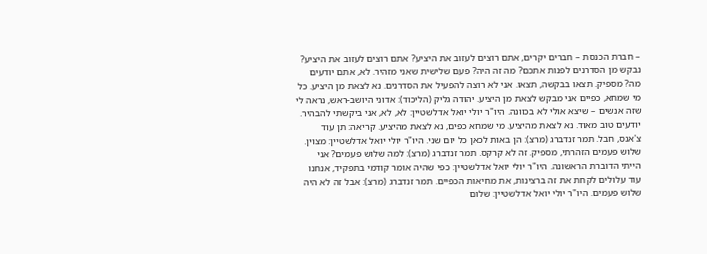– חברת הכנסת – חברים יקרים, אתם רוצים לעזוב את היציע? אתם רוצים לעזוב את היציע? נבקש מן הסדרנים לפנות אתכם? מה זה היה? פעם שלישית שאני מזהיר. לא, אתם יודעים מה? מספיק. תצאו בבקשה, תצאו. אני לא רוצה להפעיל את הסדרנים. נא לצאת מן היציע. כל מי שמחא, כפיים אני מבקש לצאת מן היציע. יהודה גליק (הליכוד): אדוני היושב-ראש, נראה לי שזה אנשים – שיצא אולי לא בכוונה. היו"ר יולי יואל אדלשטיין: לא, לא, אני ביקשתי להבהיר. יודעים טוב מאוד. נא לצאת מהיציע. מי שמחא כפים, נא לצאת מהיציע. קריאה: תן עוד צ'אנס, חבל. תמר זנדברג (מרצ): הן באות לכאן כל יום שני. היו"ר יולי יואל אדלשטיין: מצוין. שלוש פעמים הזהרתי, מספיק. זה לא קרקס. תמר זנדברג (מרצ): למה שלוש פעמים? אני הייתי הדוברת הראשונה. היו"ר יולי יואל אדלשטיין: כפי שהיה אומר קודמי בתפקיד, אנחנו עוד עלולים לקחת את זה ברצינות, את מחיאות הכפיים. תמר זנדברג (מרצ): אבל זה לא היה שלוש פעמים. היו"ר יולי יואל אדלשטיין: שלום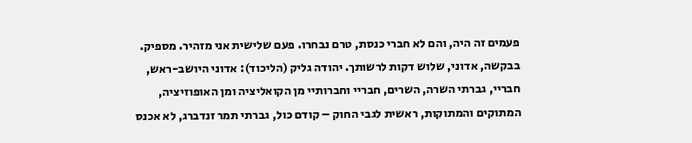פעמים זה היה, והם לא חברי כנסת, טרם נבחרו. פעם שלישית אני מזהיר. מספיק. בבקשה, אדוני, שלוש דקות לרשותך. יהודה גליק (הליכוד): אדוני היושב-ראש, חבריי, גברתי השרה, השרים, חבריי וחברותיי מן הקואליציה ומן האופוזיציה, המתוקים והמתוקות, ראשית לגבי החוק – קודם כול, גברתי תמר זנדברג, לא אכנס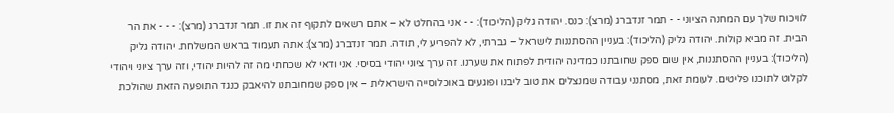לוויכוח שלך עם המחנה הציוני - - תמר זנדברג (מרצ): כנס. יהודה גליק (הליכוד): - - אני בהחלט לא – אתם רשאים לתקוף זה את זו. תמר זנדברג (מרצ): - - - את הר הבית. זה מביא קולות. יהודה גליק (הליכוד): בעניין ההסתננות לישראל – גברתי, לא להפריע לי, תודה. תמר זנדברג (מרצ): אתה תעמוד בראש המשלחת. יהודה גליק (הליכוד): בעניין ההסתננות, אין שום ספק שחובתנו כמדינה יהודית לפתוח את שערנו. זה ערך ציוני יהודי בסיסי. אני ודאי לא שכחתי מה זה להיות יהודי, וזה ערך ציוני ויהודי לקלוט לתוכנו פליטים. לעומת זאת, מסתנני עבודה שמנצלים את טוב ליבנו ופוגעים באוכלוסייה הישראלית – אין ספק שמחובתנו להיאבק כנגד התופעה הזאת שהולכת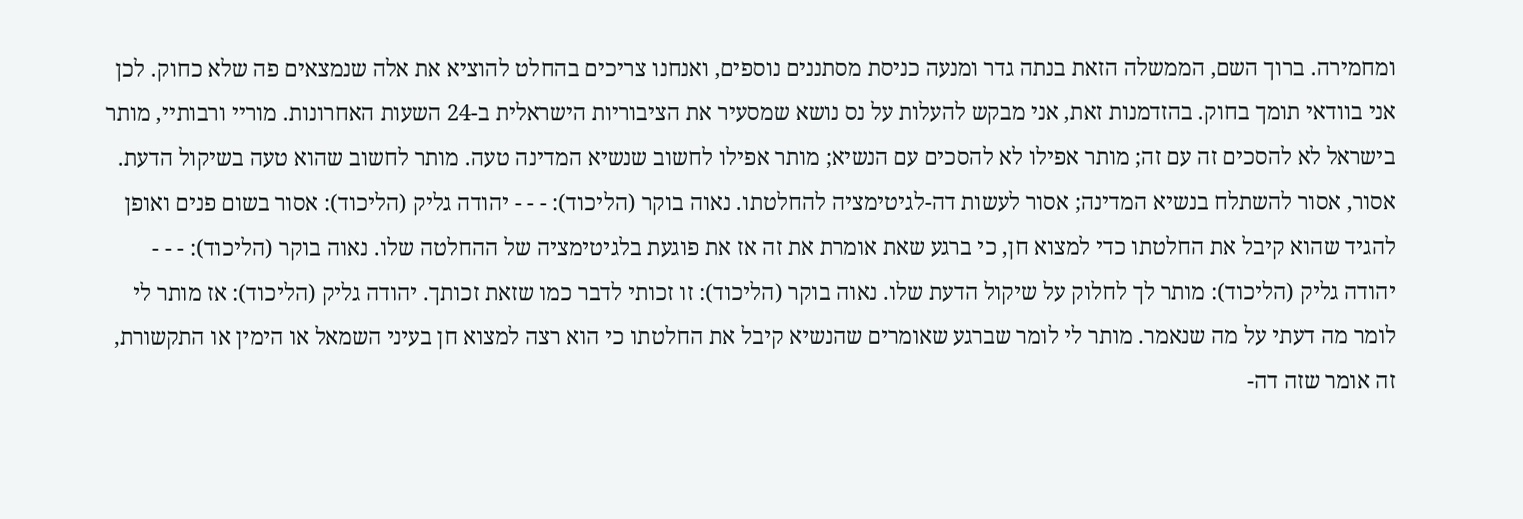ומחמירה. ברוך השם, הממשלה הזאת בנתה גדר ומנעה כניסת מסתננים נוספים, ואנחנו צריכים בהחלט להוציא את אלה שנמצאים פה שלא כחוק. לכן אני בוודאי תומך בחוק. בהזדמנות זאת, אני מבקש להעלות על נס נושא שמסעיר את הציבוריות הישראלית ב-24 השעות האחרונות. מוריי ורבותיי, מותר בישראל לא להסכים זה עם זה; מותר אפילו לא להסכים עם הנשיא; מותר אפילו לחשוב שנשיא המדינה טעה. מותר לחשוב שהוא טעה בשיקול הדעת. אסור, אסור להשתלח בנשיא המדינה; אסור לעשות דה-לגיטימציה להחלטתו. נאוה בוקר (הליכוד): - - - יהודה גליק (הליכוד): אסור בשום פנים ואופן להגיד שהוא קיבל את החלטתו כדי למצוא חן, כי ברגע שאת אומרת את זה אז את פוגעת בלגיטימציה של ההחלטה שלו. נאוה בוקר (הליכוד): - - - יהודה גליק (הליכוד): מותר לך לחלוק על שיקול הדעת שלו. נאוה בוקר (הליכוד): זו זכותי לדבר כמו שזאת זכותך. יהודה גליק (הליכוד): אז מותר לי לומר מה דעתי על מה שנאמר. מותר לי לומר שברגע שאומרים שהנשיא קיבל את החלטתו כי הוא רצה למצוא חן בעיני השמאל או הימין או התקשורת, זה אומר שזה דה-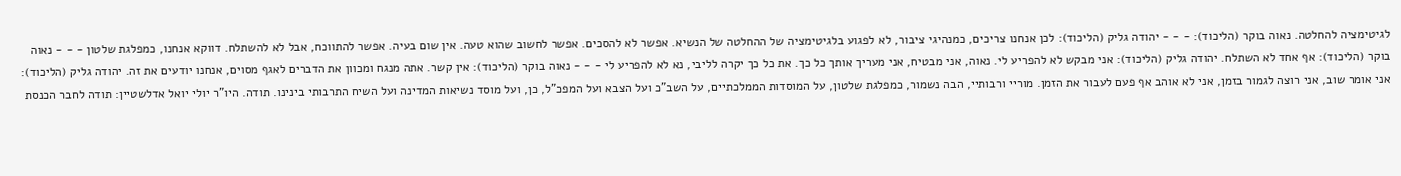לגיטימציה להחלטה. נאוה בוקר (הליכוד): - - - יהודה גליק (הליכוד): לכן אנחנו צריכים, כמנהיגי ציבור, לא לפגוע בלגיטימציה של ההחלטה של הנשיא. אפשר לא להסכים. אפשר לחשוב שהוא טעה. אין שום בעיה. אפשר להתווכח, אבל לא להשתלח. דווקא אנחנו, כמפלגת שלטון - - - נאוה בוקר (הליכוד): אף אחד לא השתלח. יהודה גליק (הליכוד): אני מבקש לא להפריע לי. נאוה, אני מבטיח, אני מעריך אותך כל כך. את כל כך יקרה לליבי, נא לא להפריע לי - - - נאוה בוקר (הליכוד): אין קשר. אתה מנגח ומכוון את הדברים לאגף מסוים, אנחנו יודעים את זה. יהודה גליק (הליכוד): אני אומר שוב, אני רוצה לגמור בזמן, אני לא אוהב אף פעם לעבור את הזמן. מוריי ורבותיי, הבה נשמור, כמפלגת שלטון, על המוסדות הממלכתיים, על השב"כ ועל הצבא ועל המפכ"ל, כן, ועל מוסד נשיאות המדינה ועל השיח התרבותי בינינו. תודה. היו"ר יולי יואל אדלשטיין: תודה לחבר הכנסת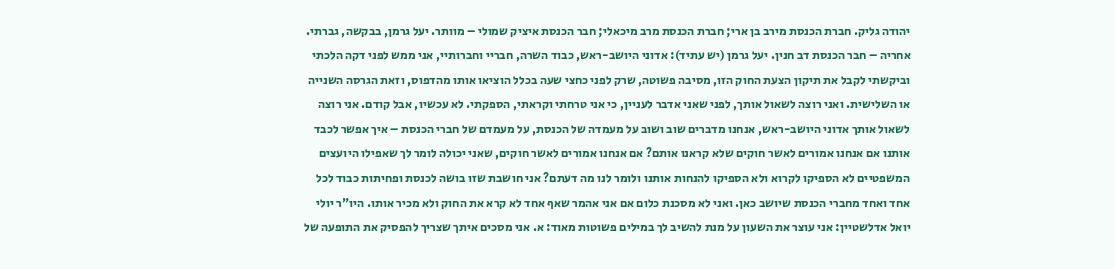יהודה גליק. חברת הכנסת מירב בן ארי; חברת הכנסת מרב מיכאלי; חבר הכנסת איציק שמולי – מוותר. יעל גרמן, בבקשה, גברתי. אחריה – חבר הכנסת דב חנין. יעל גרמן (יש עתיד): אדוני היושב-ראש, כבוד השרה, חבריי וחברותיי, אני ממש לפני דקה הלכתי וביקשתי לקבל את תיקון הצעת החוק הזו, מסיבה פשוטה, שרק לפני כחצי שעה בכלל הוציאו אותו מהדפוס, וזאת הגרסה השנייה או השלישית. ואני רוצה לשאול אותך, לפני שאני אדבר לעניין, כי אני טרחתי וקראתי, הספקתי. לא עכשיו, אבל קודם. אני רוצה לשאול אותך אדוני היושב-ראש, אנחנו מדברים שוב ושוב על מעמדה של הכנסת, על מעמדם של חברי הכנסת – איך אפשר לכבד אותנו אם אנחנו אמורים לאשר חוקים שלא קראנו אותם? אם אנחנו אמורים לאשר חוקים, שאני יכולה לומר לך שאפילו היועצים המשפטיים לא הספיקו לקרוא ולא הספיקו להנחות אותנו ולומר לנו מה דעתם? אני חושבת שזו בושה לכנסת ופחיתות כבוד לכל אחד ואחד מחברי הכנסת שיושב כאן. ואני לא מסכנת כלום אם אני אהמר שאף אחד לא קרא את החוק ולא מכיר אותו. היו"ר יולי יואל אדלשטיין: אני עוצר את השעון על מנת להשיב לך במילים פשוטות מאוד: א. אני מסכים איתך שצריך להפסיק את התופעה של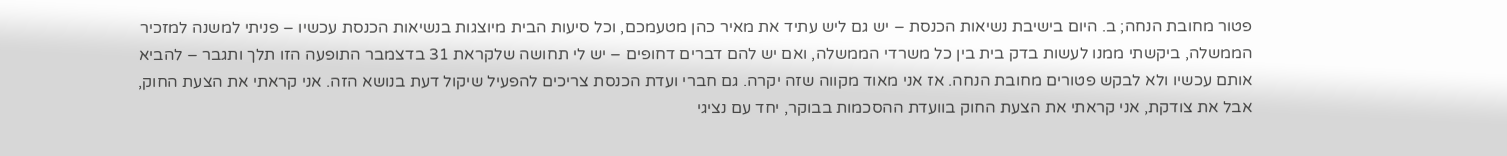פטור מחובת הנחה; ב. היום בישיבת נשיאות הכנסת – יש גם ליש עתיד את מאיר כהן מטעמכם, וכל סיעות הבית מיוצגות בנשיאות הכנסת עכשיו – פניתי למשנה למזכיר הממשלה, ביקשתי ממנו לעשות בדק בית בין כל משרדי הממשלה, ואם יש להם דברים דחופים – יש לי תחושה שלקראת 31 בדצמבר התופעה הזו תלך ותגבר – להביא אותם עכשיו ולא לבקש פטורים מחובת הנחה. אז אני מאוד מקווה שזה יקרה. גם חברי ועדת הכנסת צריכים להפעיל שיקול דעת בנושא הזה. אני קראתי את הצעת החוק, אבל את צודקת, אני קראתי את הצעת החוק בוועדת ההסכמות בבוקר, יחד עם נציגי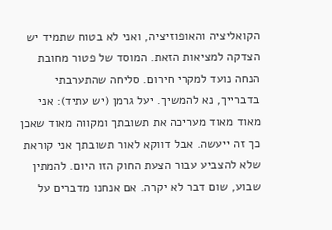הקואליציה והאופוזיציה, ואני לא בטוח שתמיד יש הצדקה למציאות הזאת. המוסד של פטור מחובת הנחה נועד למקרי חירום. סליחה שהתערבתי בדברייך, נא להמשיך. יעל גרמן (יש עתיד): אני מאוד מאוד מעריכה את תשובתך ומקווה מאוד שאכן כך זה ייעשה. אבל דווקא לאור תשובתך אני קוראת שלא להצביע עבור הצעת החוק הזו היום. להמתין שבוע, שום דבר לא יקרה. אם אנחנו מדברים על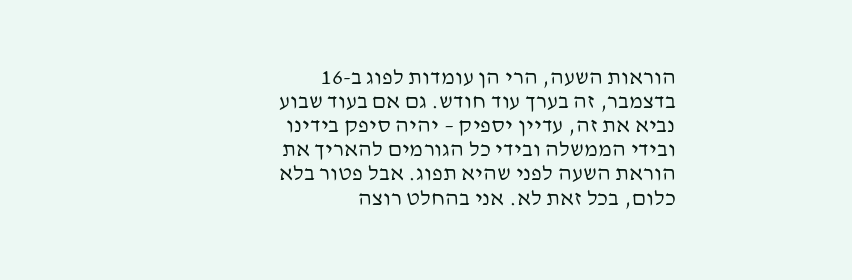הוראות השעה, הרי הן עומדות לפוג ב-16 בדצמבר, זה בערך עוד חודש. גם אם בעוד שבוע נביא את זה, עדיין יספיק – יהיה סיפק בידינו ובידי הממשלה ובידי כל הגורמים להאריך את הוראת השעה לפני שהיא תפוג. אבל פטור בלא כלום, בכל זאת לא. אני בהחלט רוצה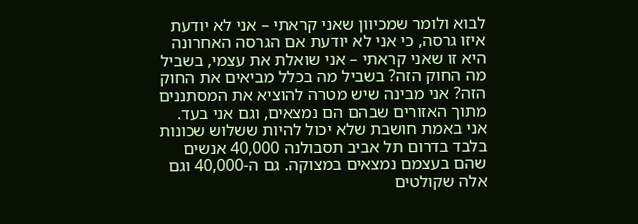לבוא ולומר שמכיוון שאני קראתי – אני לא יודעת איזו גרסה, כי אני לא יודעת אם הגרסה האחרונה היא זו שאני קראתי – אני שואלת את עצמי, בשביל מה החוק הזה? בשביל מה בכלל מביאים את החוק הזה? אני מבינה שיש מטרה להוציא את המסתננים מתוך האזורים שבהם הם נמצאים, וגם אני בעד. אני באמת חושבת שלא יכול להיות ששלוש שכונות בלבד בדרום תל אביב תסבולנה 40,000 אנשים שהם בעצמם נמצאים במצוקה. גם ה-40,000 וגם אלה שקולטים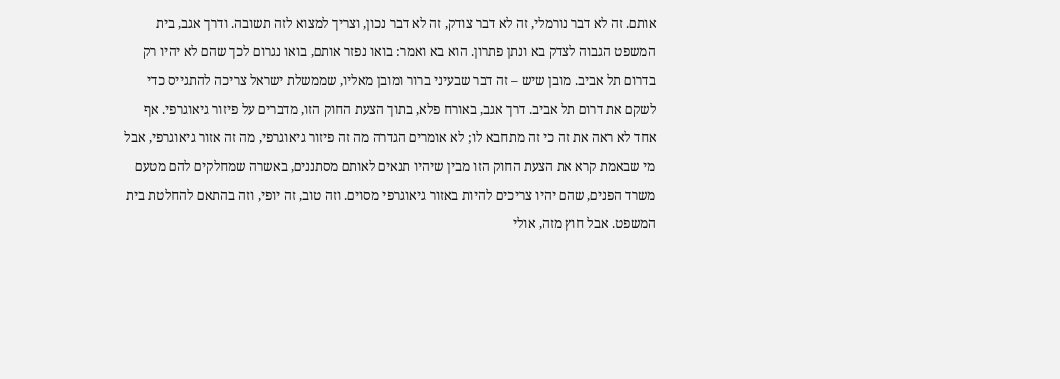אותם. זה לא דבר נורמלי, זה לא דבר צודק, זה לא דבר נכון, וצריך למצוא לזה תשובה. ודרך אגב, בית המשפט הגבוה לצדק בא ונתן פתרון. הוא בא ואמר: בואו נפזר אותם, בואו נגרום לכך שהם לא יהיו רק בדרום תל אביב. מובן שיש – זה דבר שבעיני ברור ומובן מאליו, שממשלת ישראל צריכה להתגייס כדי לשקם את דרום תל אביב. דרך אגב, באורח פלא, בתוך הצעת החוק הזו, מדברים על פיזור גיאוגרפי. אף אחד לא ראה את זה כי זה מתחבא לו; לא אומרים הגדרה מה זה פיזור גיאוגרפי, מה זה אזור גיאוגרפי, אבל מי שבאמת קרא את הצעת החוק הזו מבין שיהיו תנאים לאותם מסתננים, באשרה שמחלקים להם מטעם משרד הפנים, שהם יהיו צריכים להיות באזור גיאוגרפי מסוים. וזה טוב, זה יופי, וזה בהתאם להחלטת בית המשפט. אבל חוץ מזה, אולי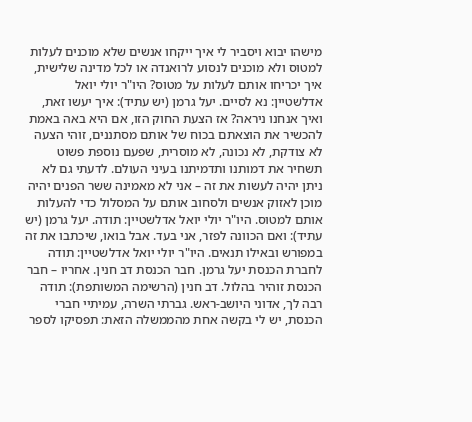מישהו יבוא ויסביר לי איך ייקחו אנשים שלא מוכנים לעלות למטוס ולא מוכנים לנסוע לרואנדה או לכל מדינה שלישית, איך יכריחו אותם לעלות על מטוס? היו"ר יולי יואל אדלשטיין: נא לסיים. יעל גרמן (יש עתיד): איך יעשו זאת, ואיך אנחנו ניראה? אז הצעת החוק הזו, אם היא באה באמת להכשיר את הוצאתם בכוח של אותם מסתננים, זוהי הצעה לא צודקת, לא נכונה, לא מוסרית, שפעם נוספת פשוט תשחיר את דמותנו ותדמיתנו בעיני העולם. לדעתי גם לא ניתן יהיה לעשות את זה – אני לא מאמינה ששר הפנים יהיה מוכן לאזוק אנשים ולסחוב אותם על המסלול כדי להעלות אותם למטוס. היו"ר יולי יואל אדלשטיין: תודה. יעל גרמן (יש עתיד): ואם הכוונה לפזר, אני בעד. אבל בואו, שיכתבו את זה במפורש ובאילו תנאים. היו"ר יולי יואל אדלשטיין: תודה לחברת הכנסת יעל גרמן. חבר הכנסת דב חנין. אחריו – חבר הכנסת זוהיר בהלול. דב חנין (הרשימה המשותפת): תודה רבה לך, אדוני היושב-ראש. גברתי השרה, עמיתיי חברי הכנסת, יש לי בקשה אחת מהממשלה הזאת: תפסיקו לספר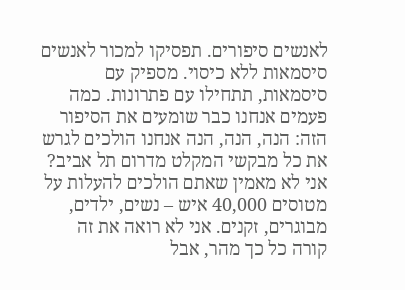לאנשים סיפורים. תפסיקו למכור לאנשים סיסמאות ללא כיסוי. מספיק עם סיסמאות, תתחילו עם פתרונות. כמה פעמים אנחנו כבר שומעים את הסיפור הזה: הנה, הנה, הנה אנחנו הולכים לגרש את כל מבקשי המקלט מדרום תל אביב? אני לא מאמין שאתם הולכים להעלות על מטוסים 40,000 איש – נשים, ילדים, מבוגרים, זקנים. אני לא רואה את זה קורה כל כך מהר, אבל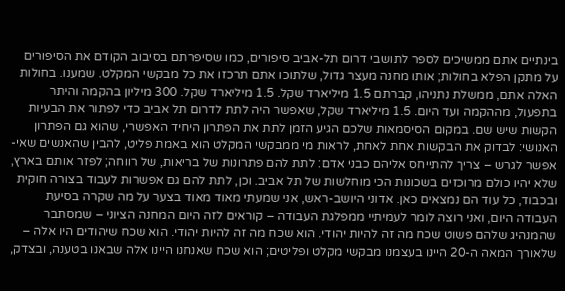בינתיים אתם ממשיכים לספר לתושבי דרום תל-אביב סיפורים, כמו שסיפרתם בסיבוב הקודם את הסיפורים על מתקן הפלא בחולות; אותו מחנה מעצר גדול, שלתוכו אתם תרכזו את כל מבקשי המקלט. שמענו. בחולות האלה אתם, ממשלת נתניהו, קברתם 1.5 מיליארד שקל. 1.5 מיליארד שקל. 300 מיליון בהקמה והיתר בתפעול, מההקמה ועד היום. 1.5 מיליארד שקל, שאפשר היה לתת לדרום תל אביב כדי לפתור את הבעיות הקשות שיש שם. במקום הסיסמאות שלכם הגיע הזמן לתת את הפתרון היחיד האפשרי, שהוא גם הפתרון האנושי: לבדוק את הבקשות אחת לאחת, לראות מי ממבקשי המקלט הוא באמת פליט, להבין שהאנשים שאי-אפשר לגרש – צריך להתייחס אליהם כבני אדם: לתת להם פתרונות של בריאות, של רווחה; לפזר אותם בארץ, שלא יהיו כולם מרוכזים בשכונות הכי מוחלשות של תל אביב. וכן, לתת להם גם אפשרות לעבוד בצורה חוקית ובכבוד, כל עוד הם נמצאים כאן. אדוני היושב-ראש, אני שמעתי מאוד מאוד בצער על מה שקרה בסיעת העבודה היום, ואני רוצה לומר לעמיתיי ממפלגת העבודה – קוראים לזה היום המחנה הציוני – שמסתבר שהמנהיג שלהם פשוט שכח מה זה להיות יהודי. הוא שכח מה זה להיות יהודי. הוא שכח שיהודים היו אלה – שלאורך המאה ה-20 היינו בעצמנו מבקשי מקלט ופליטים; הוא שכח שאנחנו היינו אלה שבאנו בטענה, ובצדק,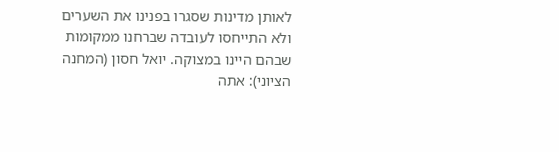לאותן מדינות שסגרו בפנינו את השערים ולא התייחסו לעובדה שברחנו ממקומות שבהם היינו במצוקה. יואל חסון (המחנה הציוני): אתה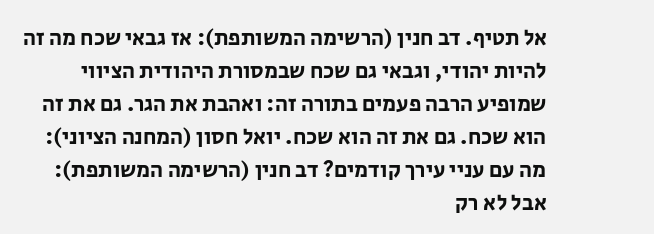אל תטיף. דב חנין (הרשימה המשותפת): אז גבאי שכח מה זה להיות יהודי, וגבאי גם שכח שבמסורת היהודית הציווי שמופיע הרבה פעמים בתורה זה: ואהבת את הגר. גם את זה הוא שכח. גם את זה הוא שכח. יואל חסון (המחנה הציוני): מה עם עניי עירך קודמים? דב חנין (הרשימה המשותפת): אבל לא רק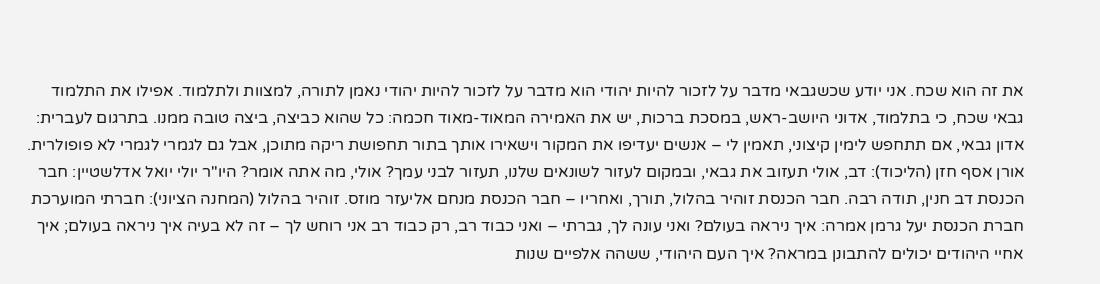את זה הוא שכח. אני יודע שכשגבאי מדבר על לזכור להיות יהודי הוא מדבר על לזכור להיות יהודי נאמן לתורה, למצוות ולתלמוד. אפילו את התלמוד גבאי שכח, כי בתלמוד, אדוני היושב-ראש, במסכת ברכות, יש את האמירה המאוד-מאוד חכמה: כל שהוא כביצה, ביצה טובה ממנו. בתרגום לעברית: אדון גבאי, אם תתחפש לימין קיצוני, תאמין לי – אנשים יעדיפו את המקור וישאירו אותך בתור תחפושת ריקה מתוכן, אבל גם לגמרי לגמרי לא פופולרית. אורן אסף חזן (הליכוד): דב, אולי תעזוב את גבאי, ובמקום לעזור לשונאים שלנו, תעזור לבני עמך? אולי, מה אתה אומר? היו"ר יולי יואל אדלשטיין: חבר הכנסת דב חנין, תודה רבה. חבר הכנסת זוהיר בהלול, תורך, ואחריו – חבר הכנסת מנחם אליעזר מוזס. זוהיר בהלול (המחנה הציוני): חברתי המוערכת חברת הכנסת יעל גרמן אמרה: איך ניראה בעולם? ואני עונה לך, גברתי – ואני כבוד רב, רק כבוד רב אני רוחש לך – זה לא בעיה איך ניראה בעולם; איך אחיי היהודים יכולים להתבונן במראה? איך העם היהודי, ששהה אלפיים שנות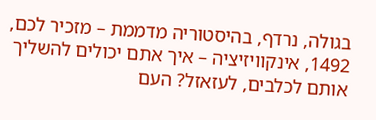בגולה, נרדף, בהיסטוריה מדממת – מזכיר לכם, 1492, אינקוויזיציה – איך אתם יכולים להשליך אותם לכלבים, לעזאזל? העם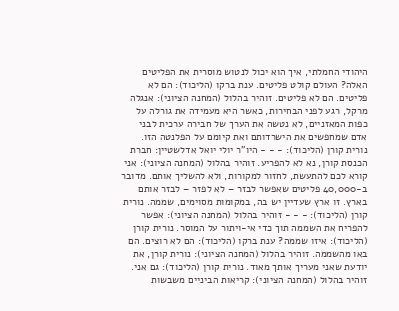היהודי החמלתי, איך הוא יכול לנטוש מוסרית את הפליטים האלה? העולם קולט פליטים. ענת ברקו (הליכוד): הם לא פליטים. הם לא פליטים. זוהיר בהלול (המחנה הציוני): אנגלה מרקל, רגע לפני הבחירות, כאשר היא מעמידה את גורלה על כפות המאזניים, לא נטשה את הערך של חבירה ערכית לבני אדם שמחפשים את הישרדותם ואת קיומם על הפלנטה הזו. נורית קורן (הליכוד): - - - היו"ר יולי יואל אדלשטיין: חברת הכנסת קורן, נא לא להפריע. זוהיר בהלול (המחנה הציוני): אני קורא לכם להתעשת, לחזור למקורות, ולא להשליך אותם. מדובר ב-40,000 פליטים שאפשר לבזר – לא לפזר – לבזר אותם בארץ. זו ארץ שעדיין יש בה, במקומות מסוימים, שממה. נורית קורן (הליכוד): - - - זוהיר בהלול (המחנה הציוני): אפשר להפריח את השממה תוך כדי אי-ויתור על המוסר. נורית קורן (הליכוד): איזו שממה? ענת ברקו (הליכוד): הם לא רוצים. הם באו מהשממה. זוהיר בהלול (המחנה הציוני): נורית קורן, את יודעת שאני מעריך אותך מאוד. נורית קורן (הליכוד): גם אני. זוהיר בהלול (המחנה הציוני): קריאות הביניים משבשות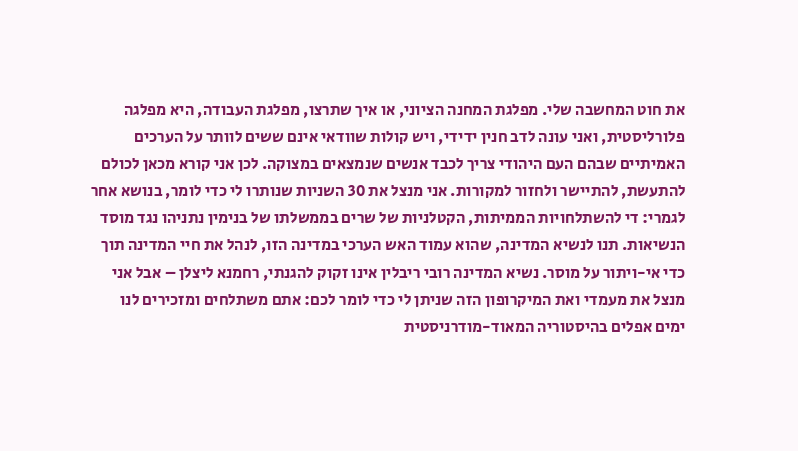את חוט המחשבה שלי. מפלגת המחנה הציוני, או איך שתרצו, מפלגת העבודה, היא מפלגה פלורליסטית, ואני עונה לדב חנין ידידי, ויש קולות שוודאי אינם ששים לוותר על הערכים האמיתיים שבהם העם היהודי צריך לכבד אנשים שנמצאים במצוקה. לכן אני קורא מכאן לכולם להתעשת, להתיישר ולחזור למקורות. אני מנצל את 30 השניות שנותרו לי כדי לומר, בנושא אחר לגמרי: די להשתלחויות הממיתות, הקטלניות של שרים בממשלתו של בנימין נתניהו נגד מוסד הנשיאות. תנו לנשיא המדינה, שהוא עמוד האש הערכי במדינה הזו, לנהל את חיי המדינה תוך כדי אי-ויתור על מוסר. נשיא המדינה רובי ריבלין אינו זקוק להגנתי, רחמנא ליצלן – אבל אני מנצל את מעמדי ואת המיקרופון הזה שניתן לי כדי לומר לכם: אתם משתלחים ומזכירים לנו ימים אפלים בהיסטוריה המאוד-מודרניסטית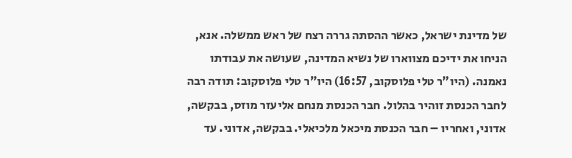של מדינת ישראל, כאשר ההסתה גררה רצח של ראש ממשלה. אנא, הניחו את ידיכם מצווארו של נשיא המדינה, שעושה את עבודתו נאמנה. (היו"ר טלי פלוסקוב, 16:57) היו"ר טלי פלוסקוב: תודה רבה לחבר הכנסת זוהיר בהלול. חבר הכנסת מנחם אליעזר מוזס, בבקשה, אדוני, ואחריו – חבר הכנסת מיכאל מלכיאלי. בבקשה, אדוני. עד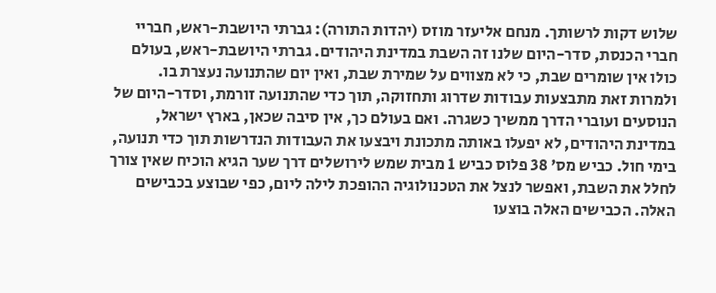שלוש דקות לרשותך. מנחם אליעזר מוזס (יהדות התורה): גברתי היושבת-ראש, חבריי חברי הכנסת, סדר-היום שלנו זה השבת במדינת היהודים. גברתי היושבת-ראש, בעולם כולו אין שומרים שבת, כי לא מצווים על שמירת שבת, ואין יום שהתנועה נעצרת בו. ולמרות זאת מתבצעות עבודות שדרוג ותחזוקה, תוך כדי שהתנועה זורמת, וסדר-היום של הנוסעים ועוברי הדרך ממשיך כשגרה. ואם בעולם כך, אין סיבה שכאן, בארץ ישראל, במדינת היהודים, לא יפעלו באותה מתכונת ויבצעו את העבודות הנדרשות תוך כדי תנועה, בימי חול. כביש מס' 38 פלוס כביש 1 מבית שמש לירושלים דרך שער הגיא הוכיח שאין צורך לחלל את השבת, ואפשר לנצל את הטכנולוגיה ההופכת לילה ליום, כפי שבוצע בכבישים האלה. הכבישים האלה בוצעו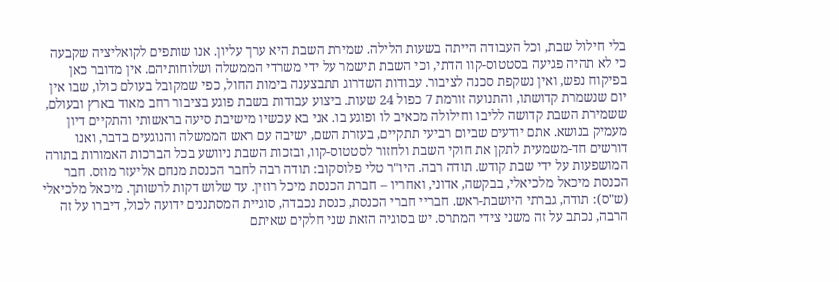בלי חילול שבת, וכל העבודה הייתה בשעות הלילה. שמירת השבת היא ערך עליון. אנו שותפים לקואליציה שקבעה כי לא תהיה פגיעה בסטטוס-קוו הדתי, וכי השבת תישמר על ידי משרדי הממשלה ושלוחותיהם. אין מדובר כאן בפיקוח נפש, ואין נשקפת סכנה לציבור. עבודות השדרוג תתבצענה בימות החול, כפי שמקובל בעולם כולו, שבו אין יום שנשמרת קדושתו, והתנועה זורמת 7 כפול 24 שעות. ביצוע עבודות בשבת פוגע בציבור רחב מאוד בארץ ובעולם, ששמירת השבת קדושה לליבו וחילולה מכאיב לו ופוגע בו. אני בא עכשיו מישיבת סיעה בראשותי והתקיים דיון מעמיק בנושא. אתם יודעים שביום רביעי תתקיים, בעזרת השם, ישיבה עם ראש הממשלה והנוגעים בדבר, ואנו דורשים חד-משמעית לתקן את חוקי השבת ולחזור לסטטוס-קוו, ובזכות השבת ניוושע בכל הברכות האמורות בתורה המושפעות על ידי שבת קודש. תודה רבה. היו"ר טלי פלוסקוב: תודה רבה לחבר הכנסת מנחם אליעזר מוזס. חבר הכנסת מיכאל מלכיאלי, בבקשה, אדוני, ואחריו – חברת הכנסת מיכל רוזין. עד שלוש דקות לרשותך. מיכאל מלכיאלי (ש"ס): תודה, גברתי היושבת-ראש. חבריי חברי הכנסת, כנסת נכבדה, סוגיית המסתננים ידועה לכול, דיברו על זה הרבה, נכתב על זה משני צידי המתרס. יש בסוגיה הזאת שני חלקים שאיתם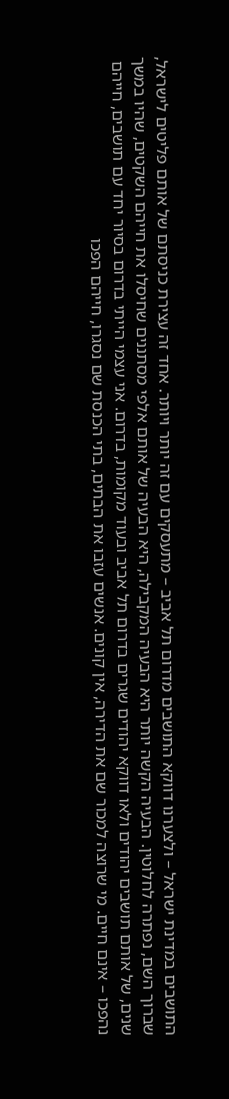התושבים במדינת ישראל – ולצערנו דווקא התושבים מדרום תל אביב – מתעסקים עם זה יותר ויותר. אחד זה עצירת כניסתם של אותם פליטים לישראל, שברוך השם, נפתרה לחלוטין. הבעיה הקשה יותר היא הבעיה המקבילה, היא הבעיה של אותם אלפי מסתננים שחיסלו את חייהם השקטים, שהיו במשך שנים, של אותם תושבים יהודים ולאו דווקא יהודים שגרים בדרום תל אביב ובעוד מקומות, בדרום. אני עצמי הייתי בדרום בסיור יחד עם תושבים, חייהם נהפכו – אינם חיים. מי שרוצה למכור שם את הדירה, אין קונים. אנשים עזבו את הבתים, בתי הכנסת שם נסגרו, חייהם הפכו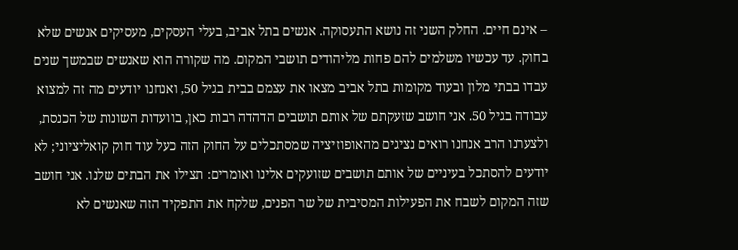– אינם חיים. החלק השני זה נושא התעסוקה. אנשים בתל אביב, בעלי העסקים, מעסיקים אנשים שלא בחוק. עד עכשיו משלמים להם פחות מליהודים תושבי המקום. מה שקורה הוא שאנשים שבמשך שנים עבדו בבתי מלון ובעוד מקומות בתל אביב מצאו את עצמם בבית בגיל 50, ואנחנו יודעים מה זה למצוא עבודה בגיל 50. אני חושב שזעקתם של אותם תושבים הדהדה רבות כאן, בוועדות השונות של הכנסת, ולצערנו הרב אנחנו רואים נציגים מהאופוזיציה שמסתכלים על החוק הזה כעל עוד חוק קואליציוני; לא יודעים להסתכל בעיניים של אותם תושבים שזועקים אלינו ואומרים: תצילו את הבתים שלנו. אני חושב שזה המקום לשבח את הפעילות המסיבית של שר הפנים, שלקח את התפקיד הזה שאנשים לא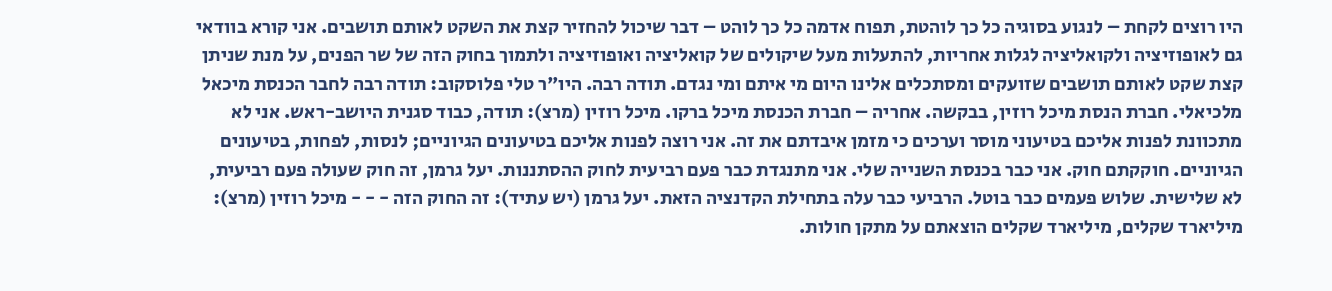היו רוצים לקחת – לנגוע בסוגיה כל כך לוהטת, תפוח אדמה כל כך לוהט – דבר שיכול להחזיר קצת את השקט לאותם תושבים. אני קורא בוודאי גם לאופוזיציה ולקואליציה לגלות אחריות, להתעלות מעל שיקולים של קואליציה ואופוזיציה ולתמוך בחוק הזה של שר הפנים, על מנת שניתן קצת שקט לאותם תושבים שזועקים ומסתכלים אלינו היום מי איתם ומי נגדם. תודה רבה. היו"ר טלי פלוסקוב: תודה רבה לחבר הכנסת מיכאל מלכיאלי. חברת הנסת מיכל רוזין, בבקשה. אחריה – חברת הכנסת מיכל ברקו. מיכל רוזין (מרצ): תודה, כבוד סגנית היושב-ראש. אני לא מתכוונת לפנות אליכם בטיעוני מוסר וערכים כי מזמן איבדתם את זה. אני רוצה לפנות אליכם בטיעונים הגיוניים; לנסות, לפחות, בטיעונים הגיוניים. חוקקתם חוק. אני כבר בכנסת השנייה שלי. אני מתנגדת כבר פעם רביעית לחוק ההסתננות. יעל גרמן, זה חוק שעולה פעם רביעית, לא שלישית. שלוש פעמים כבר בוטל. הרביעי כבר עלה בתחילת הקדנציה הזאת. יעל גרמן (יש עתיד): זה החוק הזה - - - מיכל רוזין (מרצ): מיליארד שקלים, מיליארד שקלים הוצאתם על מתקן חולות.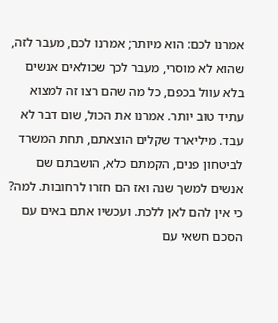אמרנו לכם: הוא מיותר; אמרנו לכם, מעבר לזה, שהוא לא מוסרי, מעבר לכך שכולאים אנשים בלא עוול בכפם, כל מה שהם רצו זה למצוא עתיד טוב יותר. אמרנו את הכול, שום דבר לא עבד. מיליארד שקלים הוצאתם, תחת המשרד לביטחון פנים, הקמתם כלא, הושבתם שם אנשים למשך שנה ואז הם חזרו לרחובות. למה? כי אין להם לאן ללכת. ועכשיו אתם באים עם הסכם חשאי עם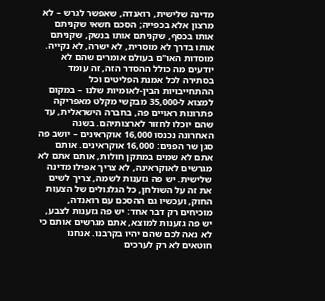מדינה שלישית, רואנדה, שאפשר לגרש – לא מרצון אלא בכפייה; הסכם חשאי שקניתם אותו בכסף, שקניתם אותו בנשק, שקניתם אותו בדרך לא מוסרית, לא ישרה, לא נקייה. מוסדות האו"ם בעולם אומרים שהם לא יודעים מה כולל ההסדר הזה, זה עומד בסתירה לכל אמנת הפליטים וכל ההתחייבויות הבין-לאומיות שלנו – במקום למצוא ל-35,000 מבקשי מקלט מאפריקה פתרונות ראויים פה, בחברה הישראלית, עד שהם יוכלו לחזור לארצותיהם. בשנה האחרונה נכנסו 16,000 אוקראינים – יושב פה סגן שר הפנים: 16,000 אוקראינים. אותם אתם לא שמים במתקן חולות, אותם אתם לא מגרשים לאוקראינה, לא צריך אפילו מדינה שלישית. יש פה גזענות לשמה, צריך לשים את זה על השולחן, כל הגלגולים של הצעות החוק, ועכשיו גם ההסכם עם רואנדה, מוכיחים רק דבר אחד: יש פה גזענות לצבע, יש פה גזענות למוצא, אתם מגרשים אותם כי לא נאה לכם שהם יהיו בקרבנו. אנחנו חוטאים לא רק לערכים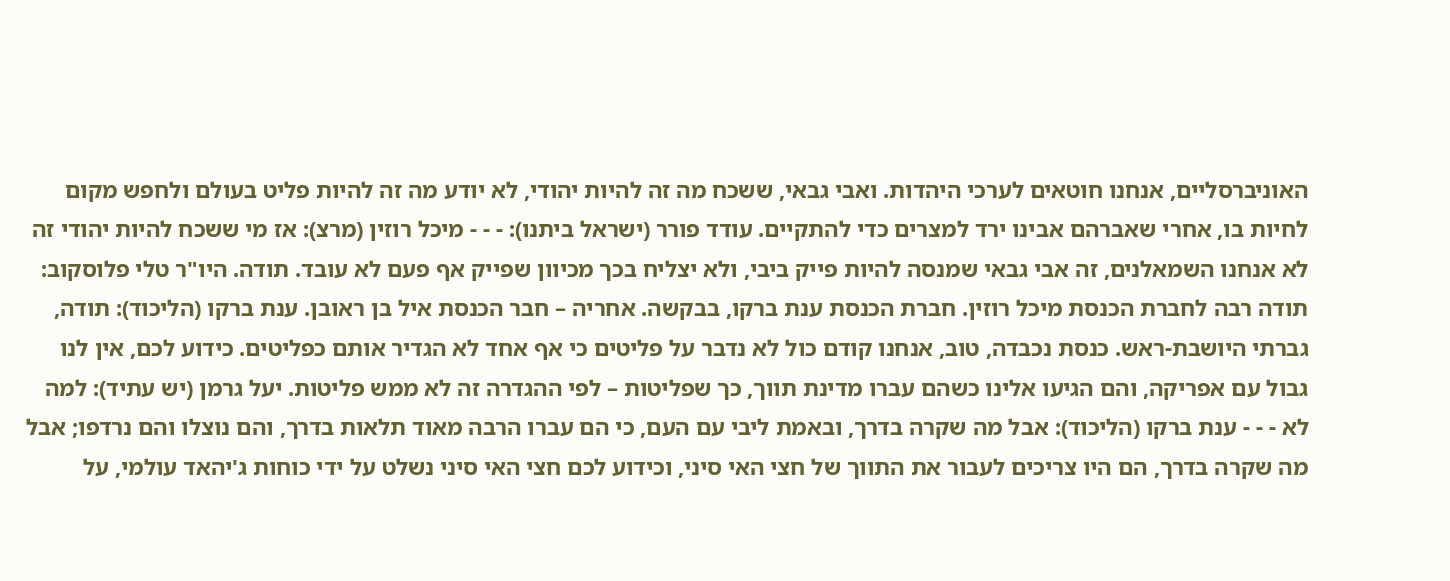האוניברסליים, אנחנו חוטאים לערכי היהדות. ואבי גבאי, ששכח מה זה להיות יהודי, לא יודע מה זה להיות פליט בעולם ולחפש מקום לחיות בו, אחרי שאברהם אבינו ירד למצרים כדי להתקיים. עודד פורר (ישראל ביתנו): - - - מיכל רוזין (מרצ): אז מי ששכח להיות יהודי זה לא אנחנו השמאלנים, זה אבי גבאי שמנסה להיות פייק ביבי, ולא יצליח בכך מכיוון שפייק אף פעם לא עובד. תודה. היו"ר טלי פלוסקוב: תודה רבה לחברת הכנסת מיכל רוזין. חברת הכנסת ענת ברקו, בבקשה. אחריה – חבר הכנסת איל בן ראובן. ענת ברקו (הליכוד): תודה, גברתי היושבת-ראש. כנסת נכבדה, טוב, אנחנו קודם כול לא נדבר על פליטים כי אף אחד לא הגדיר אותם כפליטים. כידוע לכם, אין לנו גבול עם אפריקה, והם הגיעו אלינו כשהם עברו מדינת תווך, כך שפליטות – לפי ההגדרה זה לא ממש פליטות. יעל גרמן (יש עתיד): למה לא - - - ענת ברקו (הליכוד): אבל מה שקרה בדרך, ובאמת ליבי עם העם, כי הם עברו הרבה מאוד תלאות בדרך, והם נוצלו והם נרדפו; אבל מה שקרה בדרך, הם היו צריכים לעבור את התווך של חצי האי סיני, וכידוע לכם חצי האי סיני נשלט על ידי כוחות ג'יהאד עולמי, על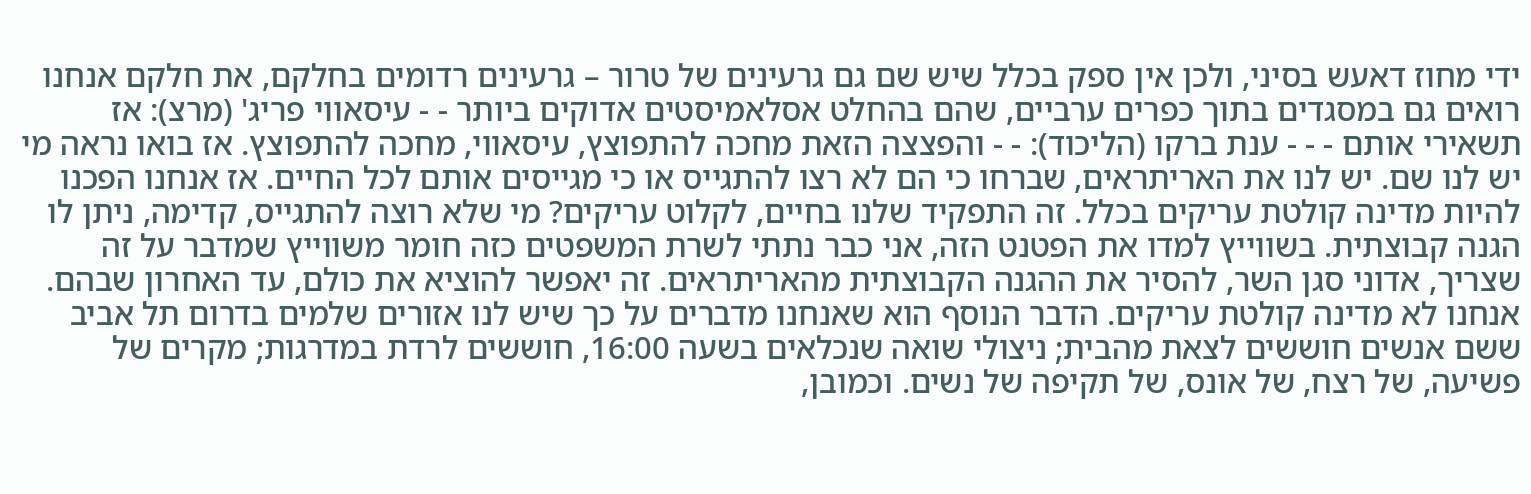ידי מחוז דאעש בסיני, ולכן אין ספק בכלל שיש שם גם גרעינים של טרור – גרעינים רדומים בחלקם, את חלקם אנחנו רואים גם במסגדים בתוך כפרים ערביים, שהם בהחלט אסלאמיסטים אדוקים ביותר - - עיסאווי פריג' (מרצ): אז תשאירי אותם - - - ענת ברקו (הליכוד): - - והפצצה הזאת מחכה להתפוצץ, עיסאווי, מחכה להתפוצץ. אז בואו נראה מי יש לנו שם. יש לנו את האריתראים, שברחו כי הם לא רצו להתגייס או כי מגייסים אותם לכל החיים. אז אנחנו הפכנו להיות מדינה קולטת עריקים בכלל. זה התפקיד שלנו בחיים, לקלוט עריקים? מי שלא רוצה להתגייס, קדימה, ניתן לו הגנה קבוצתית. בשווייץ למדו את הפטנט הזה, אני כבר נתתי לשרת המשפטים כזה חומר משווייץ שמדבר על זה שצריך, אדוני סגן השר, להסיר את ההגנה הקבוצתית מהאריתראים. זה יאפשר להוציא את כולם, עד האחרון שבהם. אנחנו לא מדינה קולטת עריקים. הדבר הנוסף הוא שאנחנו מדברים על כך שיש לנו אזורים שלמים בדרום תל אביב ששם אנשים חוששים לצאת מהבית; ניצולי שואה שנכלאים בשעה 16:00, חוששים לרדת במדרגות; מקרים של פשיעה, של רצח, של אונס, של תקיפה של נשים. וכמובן,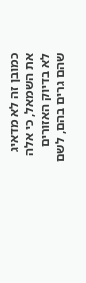כמובן זה לא מדאיג את השמאל, כי אלה לא בדיוק האזורים שהם גרים בהם, לשם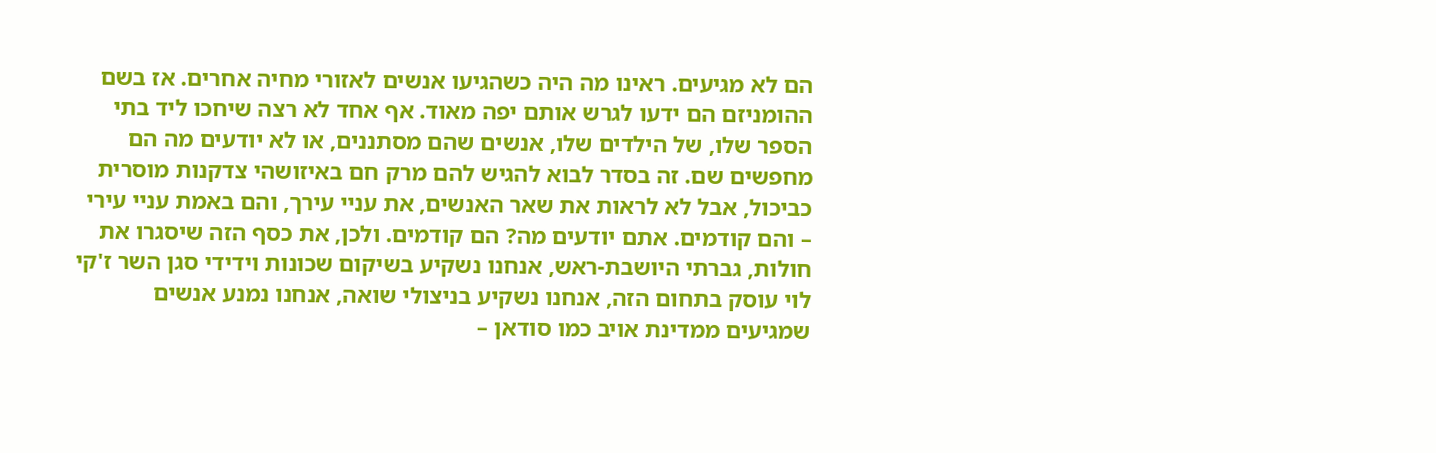הם לא מגיעים. ראינו מה היה כשהגיעו אנשים לאזורי מחיה אחרים. אז בשם ההומניזם הם ידעו לגרש אותם יפה מאוד. אף אחד לא רצה שיחכו ליד בתי הספר שלו, של הילדים שלו, אנשים שהם מסתננים, או לא יודעים מה הם מחפשים שם. זה בסדר לבוא להגיש להם מרק חם באיזושהי צדקנות מוסרית כביכול, אבל לא לראות את שאר האנשים, את עניי עירך, והם באמת עניי עירי – והם קודמים. אתם יודעים מה? הם קודמים. ולכן, את כסף הזה שיסגרו את חולות, גברתי היושבת-ראש, אנחנו נשקיע בשיקום שכונות וידידי סגן השר ז'קי לוי עוסק בתחום הזה, אנחנו נשקיע בניצולי שואה, אנחנו נמנע אנשים שמגיעים ממדינת אויב כמו סודאן –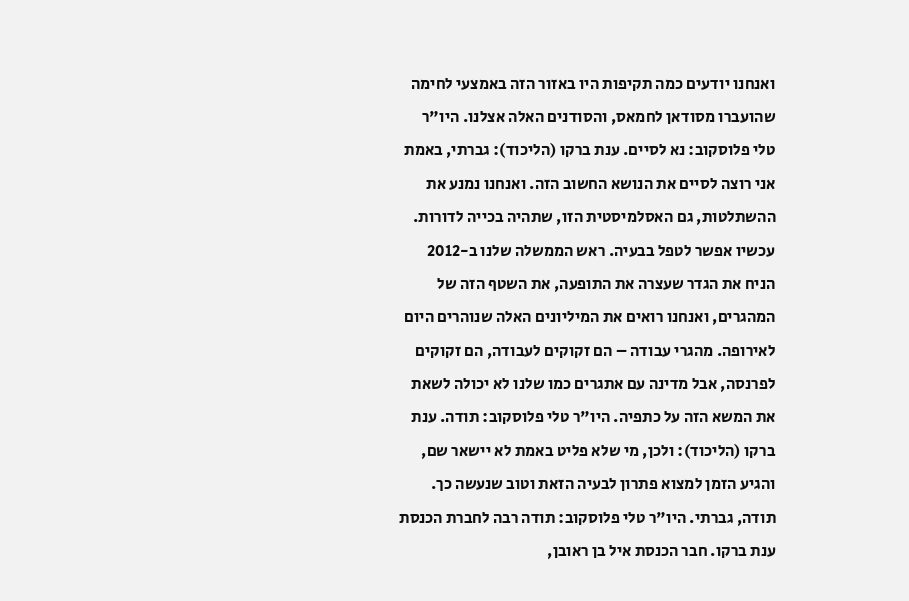ואנחנו יודעים כמה תקיפות היו באזור הזה באמצעי לחימה שהועברו מסודאן לחמאס, והסודנים האלה אצלנו. היו"ר טלי פלוסקוב: נא לסיים. ענת ברקו (הליכוד): גברתי, באמת אני רוצה לסיים את הנושא החשוב הזה. ואנחנו נמנע את ההשתלטות, גם האסלמיסטית הזו, שתהיה בכייה לדורות. עכשיו אפשר לטפל בבעיה. ראש הממשלה שלנו ב-2012 הניח את הגדר שעצרה את התופעה, את השטף הזה של המהגרים, ואנחנו רואים את המיליונים האלה שנוהרים היום לאירופה. מהגרי עבודה – הם זקוקים לעבודה, הם זקוקים לפרנסה, אבל מדינה עם אתגרים כמו שלנו לא יכולה לשאת את המשא הזה על כתפיה. היו"ר טלי פלוסקוב: תודה. ענת ברקו (הליכוד): ולכן, מי שלא פליט באמת לא יישאר שם, והגיע הזמן למצוא פתרון לבעיה הזאת וטוב שנעשה כך. תודה, גברתי. היו"ר טלי פלוסקוב: תודה רבה לחברת הכנסת ענת ברקו. חבר הכנסת איל בן ראובן,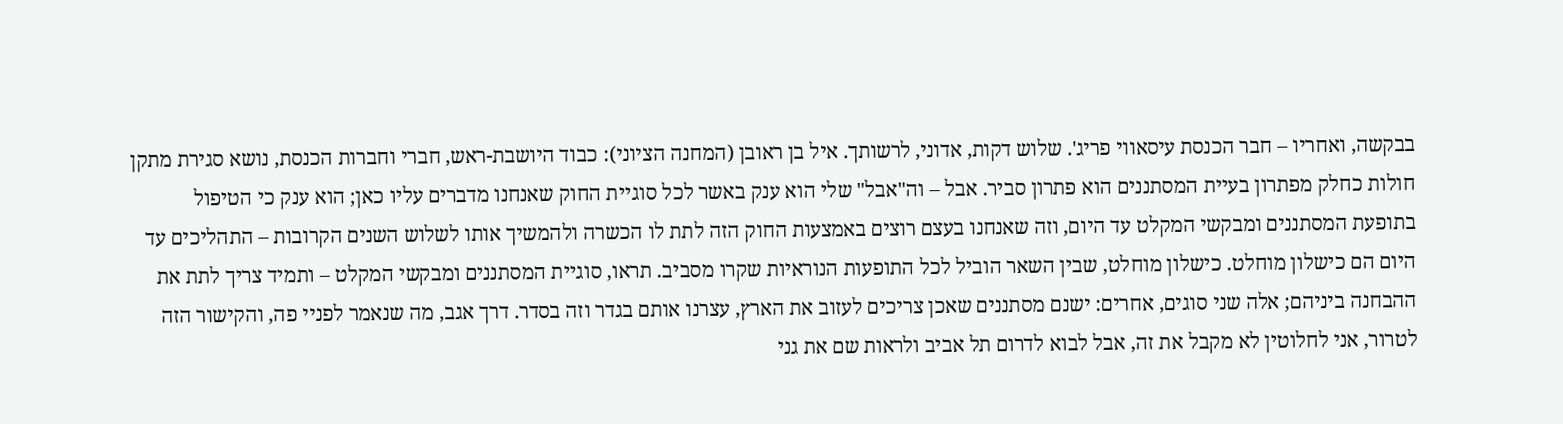בבקשה, ואחריו – חבר הכנסת עיסאווי פריג'. שלוש דקות, אדוני, לרשותך. איל בן ראובן (המחנה הציוני): כבוד היושבת-ראש, חברי וחברות הכנסת, נושא סגירת מתקן חולות כחלק מפתרון בעיית המסתננים הוא פתרון סביר. אבל – וה"אבל" שלי הוא ענק באשר לכל סוגיית החוק שאנחנו מדברים עליו כאן; הוא ענק כי הטיפול בתופעת המסתננים ומבקשי המקלט עד היום, וזה שאנחנו בעצם רוצים באמצעות החוק הזה לתת לו הכשרה ולהמשיך אותו לשלוש השנים הקרובות – התהליכים עד היום הם כישלון מוחלט. כישלון מוחלט, שבין השאר הוביל לכל התופעות הנוראיות שקרו מסביב. תראו, סוגיית המסתננים ומבקשי המקלט – ותמיד צריך לתת את ההבחנה ביניהם; אלה שני סוגים, אחרים: ישנם מסתננים שאכן צריכים לעזוב את הארץ, עצרנו אותם בגדר וזה בסדר. דרך אגב, מה שנאמר לפניי פה, והקישור הזה לטרור, אני לחלוטין לא מקבל את זה, אבל לבוא לדרום תל אביב ולראות שם את גני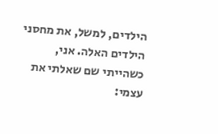הילדים, למשל, את מחסני הילדים האלה. אני, כשהייתי שם שאלתי את עצמי: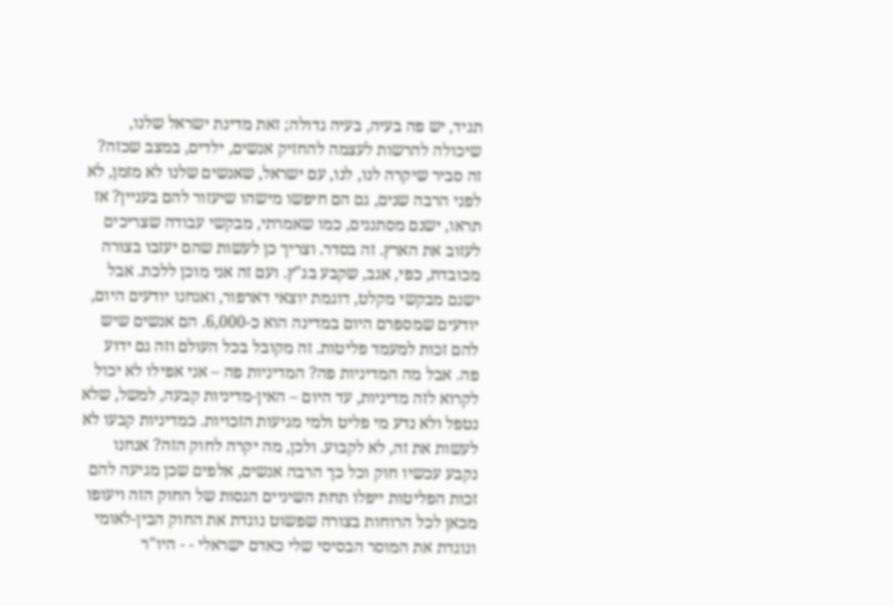תגיד, יש פה בעיה, בעיה גדולה; זאת מדינת ישראל שלנו, שיכולה להרשות לעצמה להחזיק אנשים, ילדים, במצב שכזה? זה סביר שיקרה לנו, לנו, עם ישראל, שאנשים שלנו לא מזמן, לא לפני הרבה שנים, גם הם חיפשו מישהו שיעזור להם בעניין? אז תראו, ישנם מסתננים, כמו שאמרתי, מבקשי עבודה שצריכים לעזוב את הארץ. זה בסדר. וצריך כן לעשות שהם יעזבו בצורה מכובדת, כפי, אגב, שקבע בג"ץ. ועם זה אני מוכן ללכת. אבל ישנם מבקשי מקלט, דוגמת יוצאי דארפור, ואנחנו יודעים היום, יודעים שמספרם היום במדינה הוא כ-6,000. הם אנשים שיש להם זכות למעמד פליטות. זה מקובל בכל העולם וזה גם ידוע פה. אבל מה המדיניות פה? המדיניות פה – אני אפילו לא יכול לקרוא לזה מדיניות, עד היום – האין-מדיניות קבעה, למשל, שלא נטפל ולא נדע מי פליט ולמי מגיעות הזכויות. כמדיניות קבעו לא לעשות את זה, לא לקבוע. ולכן, מה יקרה לחוק הזה? אנחנו נקבע עכשיו חוק וכל כך הרבה אנשים, אלפים שכן מגיעה להם זכות הפליטות ייפלו תחת השיניים הגסות של החוק הזה ויעופו מכאן לכל הרוחות בצורה שפשוט נוגדת את החוק הבין-לאומי ונוגדת את המוסר הבסיסי שלי כאדם ישראלי - - היו"ר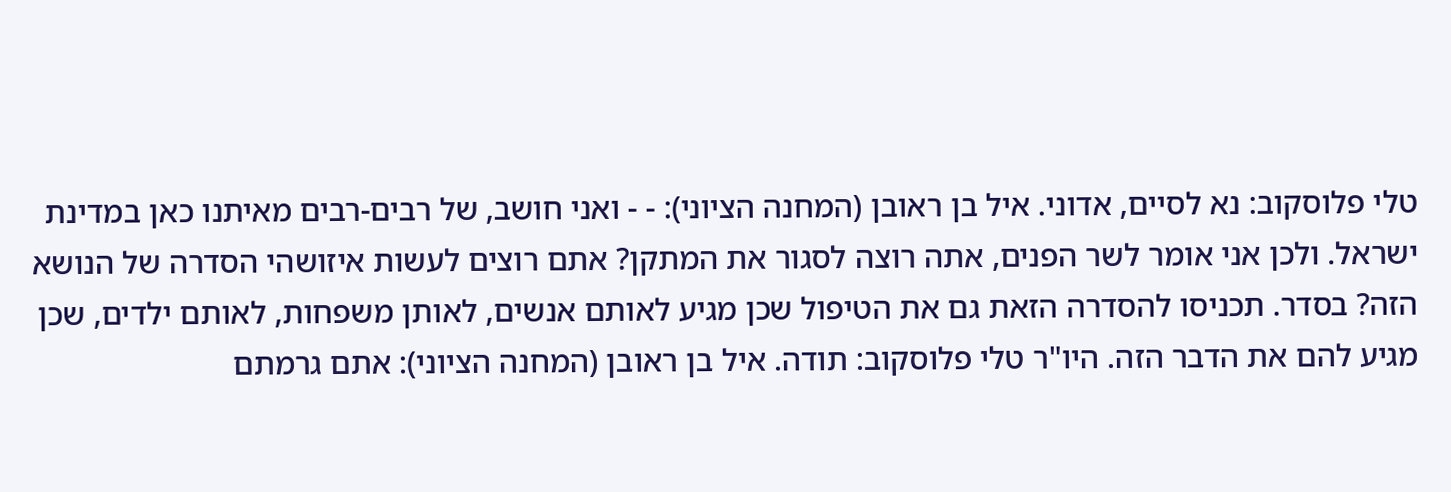טלי פלוסקוב: נא לסיים, אדוני. איל בן ראובן (המחנה הציוני): - - ואני חושב, של רבים-רבים מאיתנו כאן במדינת ישראל. ולכן אני אומר לשר הפנים, אתה רוצה לסגור את המתקן? אתם רוצים לעשות איזושהי הסדרה של הנושא הזה? בסדר. תכניסו להסדרה הזאת גם את הטיפול שכן מגיע לאותם אנשים, לאותן משפחות, לאותם ילדים, שכן מגיע להם את הדבר הזה. היו"ר טלי פלוסקוב: תודה. איל בן ראובן (המחנה הציוני): אתם גרמתם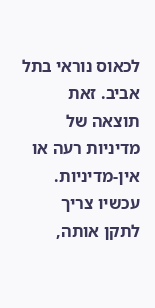לכאוס נוראי בתל אביב. זאת תוצאה של מדיניות רעה או אין-מדיניות. עכשיו צריך לתקן אותה,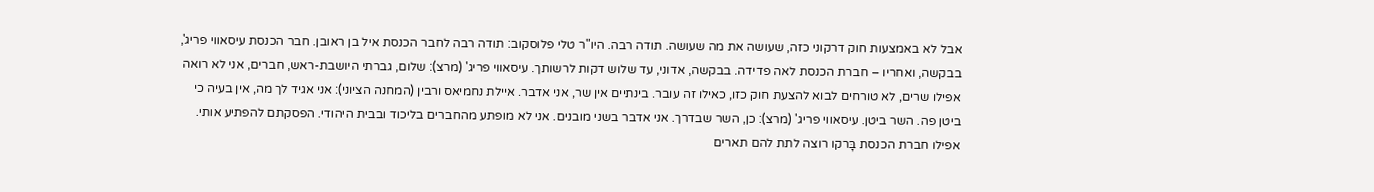אבל לא באמצעות חוק דרקוני כזה, שעושה את מה שעושה. תודה רבה. היו"ר טלי פלוסקוב: תודה רבה לחבר הכנסת איל בן ראובן. חבר הכנסת עיסאווי פריג', בבקשה, ואחריו – חברת הכנסת לאה פדידה. בבקשה, אדוני, עד שלוש דקות לרשותך. עיסאווי פריג' (מרצ): שלום, גברתי היושבת-ראש, חברים, אני לא רואה אפילו שרים, לא טורחים לבוא להצעת חוק כזו, כאילו זה עובר. בינתיים אין שר, אני אדבר. איילת נחמיאס ורבין (המחנה הציוני): אני אגיד לך מה, אין בעיה כי ביטן פה. השר ביטן. עיסאווי פריג' (מרצ): כן, השר שבדרך. אני אדבר בשני מובנים. אני לא מופתע מהחברים בליכוד ובבית היהודי. הפסקתם להפתיע אותי. אפילו חברת הכנסת בָּרקו רוצה לתת להם תארים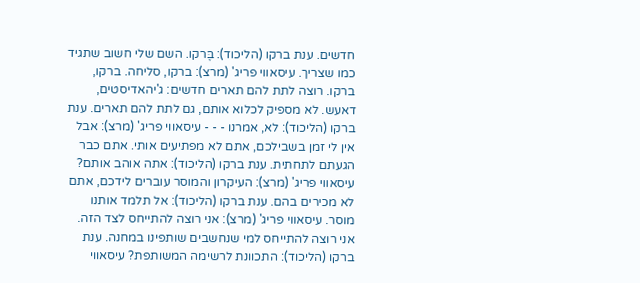חדשים. ענת ברקו (הליכוד): בֶּרקו. השם שלי חשוב שתגיד כמו שצריך. עיסאווי פריג' (מרצ): ברקו, סליחה. ברקו, ברקו. רוצה לתת להם תארים חדשים: ג'יהאדיסטים, דאעש. לא מספיק לכלוא אותם, גם לתת להם תארים. ענת ברקו (הליכוד): לא, אמרנו - - - עיסאווי פריג' (מרצ): אבל אין לי זמן בשבילכם, אתם לא מפתיעים אותי. אתם כבר הגעתם לתחתית. ענת ברקו (הליכוד): אתה אוהב אותם? עיסאווי פריג' (מרצ): העיקרון והמוסר עוברים לידכם, אתם לא מכירים בהם. ענת ברקו (הליכוד): אל תלמד אותנו מוסר. עיסאווי פריג' (מרצ): אני רוצה להתייחס לצד הזה. אני רוצה להתייחס למי שנחשבים שותפינו במחנה. ענת ברקו (הליכוד): התכוונת לרשימה המשותפת? עיסאווי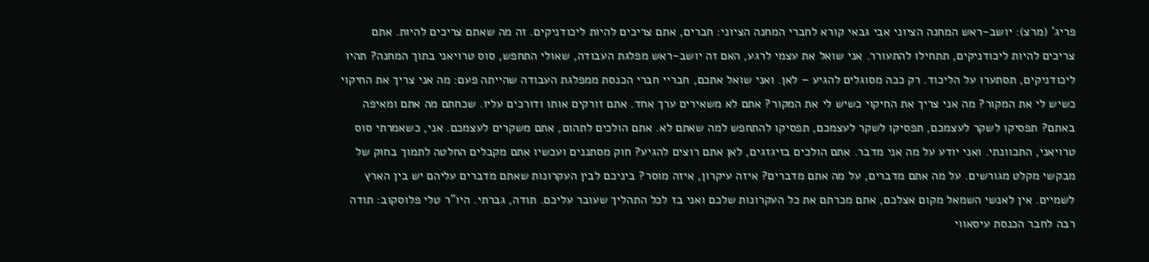פריג' (מרצ): יושב-ראש המחנה הציוני אבי גבאי קורא לחברי המחנה הציוני: חברים, אתם צריכים להיות ליכודניקים. זה מה שאתם צריכים להיות. אתם צריכים להיות ליכודניקים, תתחילו להתעורר. אני שואל את עצמי לרגע, האם זה יושב-ראש מפלגת העבודה, שאולי התחפש, סוס טרויאני בתוך המחנה? תהיו ליכודניקים, תסתערו על הליכוד. רק ככה מסוגלים להגיע – לאן. ואני שואל אתכם, חבריי חברי הכנסת ממפלגת העבודה שהייתה פעם: מה אני צריך את החיקוי כשיש לי את המקור? מה אני צריך את החיקוי כשיש לי את המקור? אתם לא משאירים ערך אחד. אתם זורקים אותו ודורכים עליו. שכחתם מה אתם ומאיפה באתם? תפסיקו לשקר לעצמכם, תפסיקו לשקר לעצמכם, תפסיקו להתחפש למה שאתם לא. אתם הולכים לתהום, אתם משקרים לעצמכם. אני, כשאמרתי סוס טרויאני, התכוונתי. ואני יודע על מה אני מדבר. אתם הולכים בזיגזגים, לאן אתם רוצים להגיע? חוק מסתננים ועכשיו אתם מקבלים החלטה לתמוך בחוק של מבקשי מקלט מגורשים. על מה אתם מדברים, על מה אתם מדברים? איזה עיקרון, איזה מוסר? ביניכם לבין העקרונות שאתם מדברים עליהם יש בין הארץ לשמיים. אין לאנשי השמאל מקום אצלכם, אתם מכרתם את כל העקרונות שלכם ואני בז לכל התהליך שעובר עליכם. תודה, גברתי. היו"ר טלי פלוסקוב: תודה רבה לחבר הכנסת עיסאווי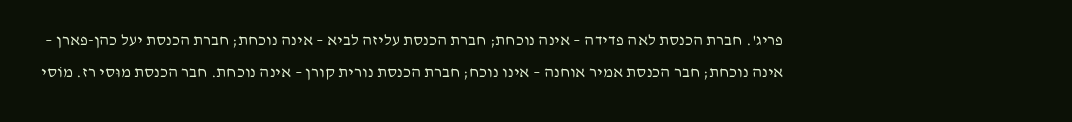פריג'. חברת הכנסת לאה פדידה – אינה נוכחת; חברת הכנסת עליזה לביא – אינה נוכחת; חברת הכנסת יעל כהן-פארן – אינה נוכחת; חבר הכנסת אמיר אוחנה – אינו נוכח; חברת הכנסת נורית קורן – אינה נוכחת. חבר הכנסת מוּסי רז. מוֹסי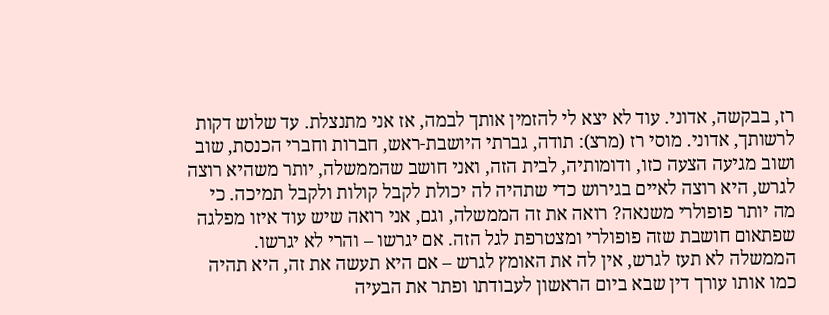רז, בבקשה, אדוני. עוד לא יצא לי להזמין אותך לבמה, אז אני מתנצלת. עד שלוש דקות לרשותך, אדוני. מוסי רז (מרצ): תודה, גברתי היושבת-ראש, חברות וחברי הכנסת, שוב ושוב מגיעה הצעה כזו, ודומותיה, לבית הזה, ואני חושב שהממשלה, יותר משהיא רוצה לגרש, היא רוצה לאיים בגירוש כדי שתהיה לה יכולת לקבל קולות ולקבל תמיכה. כי מה יותר פופולרי משנאה? רואה את זה הממשלה, וגם, אני רואה שיש עוד איזו מפלגה שפתאום חושבת שזה פופולרי ומצטרפת לגל הזה. אם יגרשו – והרי לא יגרשו. הממשלה לא תעז לגרש, אין לה את האומץ לגרש – אם היא תעשה את זה, היא תהיה כמו אותו עורך דין שבא ביום הראשון לעבודתו ופתר את הבעיה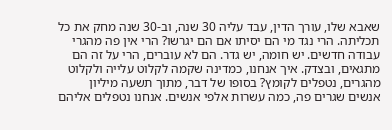שאבא שלו, עורך הדין, עבד עליה 30 שנה, וב-30 שנה מחק את כל תכליתה. הרי נגד מי הם יסיתו אם הם יגרשו? הרי אין פה מהגרי עבודה חדשים. יש חומה, יש גדר. הם לא עוברים, הרי על זה הם מתגאים, ובצדק. איך אנחנו, כמדינה שקמה לקלוט עלייה ולקלוט מהגרים, נטפלים לקומץ? בסופו של דבר, מתוך תשעה מיליון אנשים שגרים פה, כמה עשרות אלפי אנשים. אנחנו נטפלים אליהם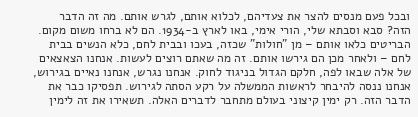ובכל פעם מנסים להצר את צעדיהם, לכלוא אותם, לגרש אותם. מה זה הדבר הזה? סבא וסבתא שלי, הורי אימי, באו לארץ ב-1934. הם לא ברחו משום מקום. הבריטים כלאו אותם – מן "חולות" שכזה, בעכו ובבית לחם, כלא הנשים בבית לחם – ולאחר מכן הם גירשו אותם. זה מה שאתם רוצים לעשות. אנחנו הצאצאים של אלה שבאו לפה, חלקם הגדול בניגוד לחוק. אנחנו נגרש, אנחנו נאיים בגירוש, אנחנו ננסה להיבחר לראשות הממשלה על רקע הסתה לגירוש. תפסיקו כבר את הדבר הזה. רק ימין קיצוני בעולם מתחבר לדברים האלה. תשאירו את זה לימין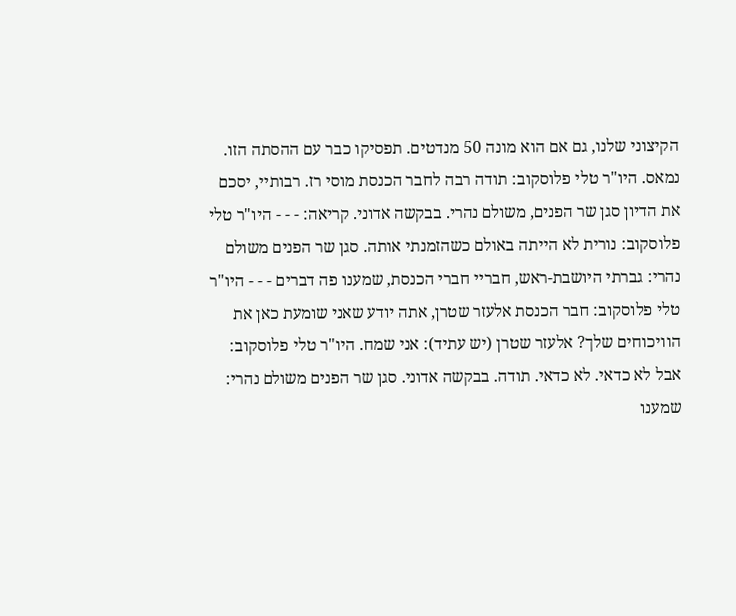הקיצוני שלנו, גם אם הוא מונה 50 מנדטים. תפסיקו כבר עם ההסתה הזו. נמאס. היו"ר טלי פלוסקוב: תודה רבה לחבר הכנסת מוסי רז. רבותיי, יסכם את הדיון סגן שר הפנים, משולם נהרי. בבקשה אדוני. קריאה: - - - היו"ר טלי פלוסקוב: נורית לא הייתה באולם כשהזמנתי אותה. סגן שר הפנים משולם נהרי: גברתי היושבת-ראש, חבריי חברי הכנסת, שמענו פה דברים - - - היו"ר טלי פלוסקוב: חבר הכנסת אלעזר שטרן, אתה יודע שאני שומעת כאן את הוויכוחים שלך? אלעזר שטרן (יש עתיד): אני שמח. היו"ר טלי פלוסקוב: אבל לא כדאי. לא כדאי. תודה. בבקשה אדוני. סגן שר הפנים משולם נהרי: שמענו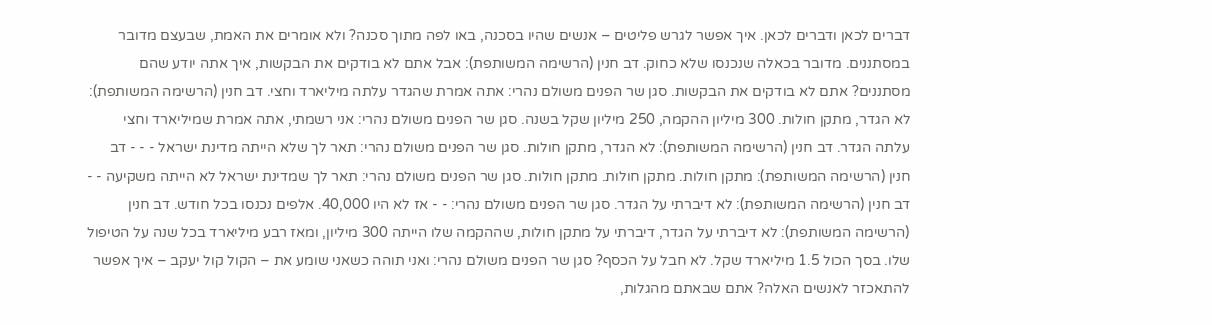דברים לכאן ודברים לכאן. איך אפשר לגרש פליטים – אנשים שהיו בסכנה, באו לפה מתוך סכנה? ולא אומרים את האמת, שבעצם מדובר במסתננים. מדובר בכאלה שנכנסו שלא כחוק. דב חנין (הרשימה המשותפת): אבל אתם לא בודקים את הבקשות, איך אתה יודע שהם מסתננים? אתם לא בודקים את הבקשות. סגן שר הפנים משולם נהרי: אתה אמרת שהגדר עלתה מיליארד וחצי. דב חנין (הרשימה המשותפת): לא הגדר, מתקן חולות. 300 מיליון ההקמה, 250 מיליון שקל בשנה. סגן שר הפנים משולם נהרי: אני רשמתי, אתה אמרת שמיליארד וחצי עלתה הגדר. דב חנין (הרשימה המשותפת): לא הגדר, מתקן חולות. סגן שר הפנים משולם נהרי: תאר לך שלא הייתה מדינת ישראל - - - דב חנין (הרשימה המשותפת): מתקן חולות. מתקן חולות. מתקן חולות. סגן שר הפנים משולם נהרי: תאר לך שמדינת ישראל לא הייתה משקיעה - - דב חנין (הרשימה המשותפת): לא דיברתי על הגדר. סגן שר הפנים משולם נהרי: - - אז לא היו 40,000. אלפים נכנסו בכל חודש. דב חנין (הרשימה המשותפת): לא דיברתי על הגדר, דיברתי על מתקן חולות, שההקמה שלו הייתה 300 מיליון, ומאז רבע מיליארד בכל שנה על הטיפול שלו. בסך הכול 1.5 מיליארד שקל. לא חבל על הכסף? סגן שר הפנים משולם נהרי: ואני תוהה כשאני שומע את – הקול קול יעקב – איך אפשר להתאכזר לאנשים האלה? אתם שבאתם מהגלות,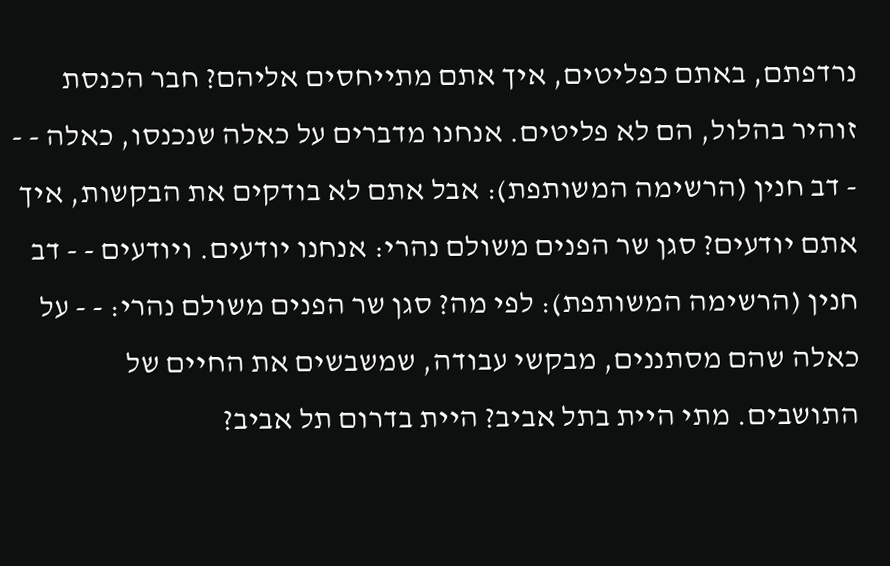נרדפתם, באתם כפליטים, איך אתם מתייחסים אליהם? חבר הכנסת זוהיר בהלול, הם לא פליטים. אנחנו מדברים על כאלה שנכנסו, כאלה - - - דב חנין (הרשימה המשותפת): אבל אתם לא בודקים את הבקשות, איך אתם יודעים? סגן שר הפנים משולם נהרי: אנחנו יודעים. ויודעים - - דב חנין (הרשימה המשותפת): לפי מה? סגן שר הפנים משולם נהרי: - - על כאלה שהם מסתננים, מבקשי עבודה, שמשבשים את החיים של התושבים. מתי היית בתל אביב? היית בדרום תל אביב?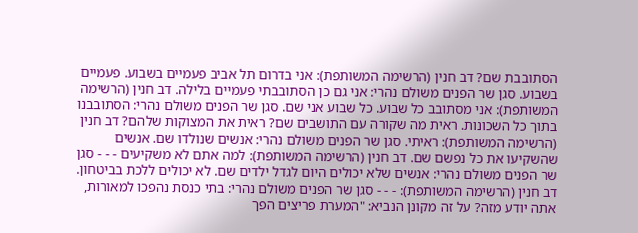הסתובבת שם? דב חנין (הרשימה המשותפת): אני בדרום תל אביב פעמיים בשבוע. פעמיים בשבוע. סגן שר הפנים משולם נהרי: אני גם כן הסתובבתי פעמיים בלילה. דב חנין (הרשימה המשותפת): אני מסתובב כל שבוע. כל שבוע אני שם. סגן שר הפנים משולם נהרי: הסתובבנו בתוך כל השכונות. ראית מה שקורה עם התושבים שם? ראית את המצוקות שלהם? דב חנין (הרשימה המשותפת): ראיתי. סגן שר הפנים משולם נהרי: אנשים שנולדו שם. אנשים שהשקיעו את כל נפשם שם. דב חנין (הרשימה המשותפת): למה אתם לא משקיעים - - - סגן שר הפנים משולם נהרי: אנשים שלא יכולים היום לגדל ילדים שם. לא יכולים ללכת בביטחון. דב חנין (הרשימה המשותפת): - - - סגן שר הפנים משולם נהרי: בתי כנסת נהפכו למאורות, אתה יודע מזה? על זה מקונן הנביא: "המערת פריצים הפך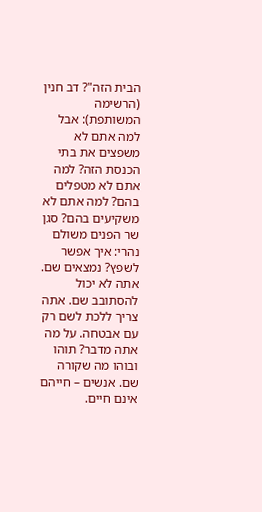הבית הזה"? דב חנין (הרשימה המשותפת): אבל למה אתם לא משפצים את בתי הכנסת הזה? למה אתם לא מטפלים בהם? למה אתם לא משקיעים בהם? סגן שר הפנים משולם נהרי: איך אפשר לשפץ? נמצאים שם. אתה לא יכול להסתובב שם. אתה צריך ללכת לשם רק עם אבטחה. על מה אתה מדבר? תוהו ובוהו מה שקורה שם. אנשים – חייהם אינם חיים.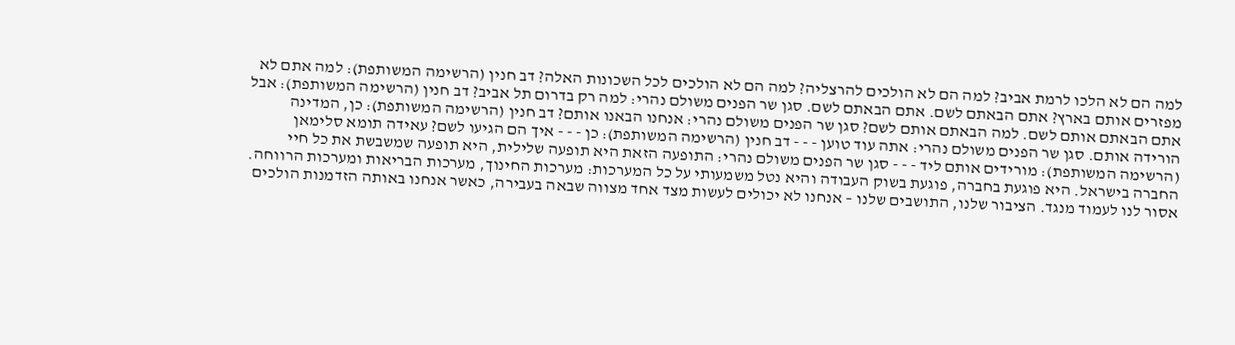למה הם לא הלכו לרמת אביב? למה הם לא הולכים להרצליה? למה הם לא הולכים לכל השכונות האלה? דב חנין (הרשימה המשותפת): למה אתם לא מפזרים אותם בארץ? אתם הבאתם לשם. אתם הבאתם לשם. סגן שר הפנים משולם נהרי: למה רק בדרום תל אביב? דב חנין (הרשימה המשותפת): אבל אתם הבאתם אותם לשם. למה הבאתם אותם לשם? סגן שר הפנים משולם נהרי: אנחנו הבאנו אותם? דב חנין (הרשימה המשותפת): כן, המדינה הורידה אותם. סגן שר הפנים משולם נהרי: אתה עוד טוען - - - דב חנין (הרשימה המשותפת): כן - - - איך הם הגיעו לשם? עאידה תומא סלימאן (הרשימה המשותפת): מורידים אותם ליד - - - סגן שר הפנים משולם נהרי: התופעה הזאת היא תופעה שלילית, היא תופעה שמשבשת את כל חיי החברה בישראל. היא פוגעת בחברה, פוגעת בשוק העבודה והיא נטל משמעותי על כל המערכות: מערכות החינוך, מערכות הבריאות ומערכות הרווחה. אסור לנו לעמוד מנגד. הציבור שלנו, התושבים שלנו – אנחנו לא יכולים לעשות מצד אחד מצווה שבאה בעבירה, כאשר אנחנו באותה הזדמנות הולכים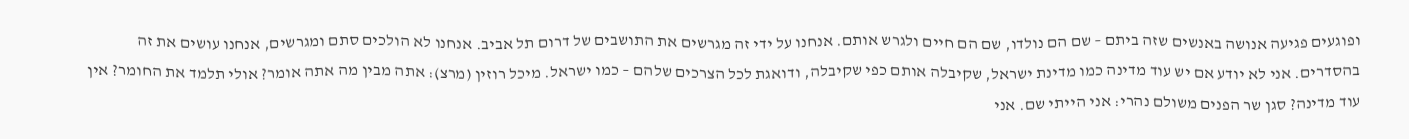ופוגעים פגיעה אנושה באנשים שזה ביתם – שם הם נולדו, שם הם חיים ולגרש אותם. אנחנו על ידי זה מגרשים את התושבים של דרום תל אביב. אנחנו לא הולכים סתם ומגרשים, אנחנו עושים את זה בהסדרים. אני לא יודע אם יש עוד מדינה כמו מדינת ישראל, שקיבלה אותם כפי שקיבלה, ודואגת לכל הצרכים שלהם – כמו ישראל. מיכל רוזין (מרצ): אתה מבין מה אתה אומר? אולי תלמד את החומר? אין עוד מדינה? סגן שר הפנים משולם נהרי: אני הייתי שם. אני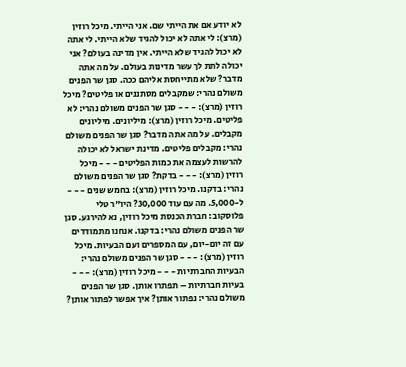לא יודע אם את הייתי שם. אני הייתי. מיכל רוזין (מרצ): לי אתה לא יכול להגיד שלא הייתי. לי אתה לא יכול להגיד שלא הייתי. אין מדינה בעולם? אני יכולה לתת לך עשר מדינות בעולם. על מה אתה מדבר? שלא מתייחסת אליהם ככה. סגן שר הפנים משולם נהרי: שמקבלים מסתננים או פליטים? מיכל רוזין (מרצ): - - - סגן שר הפנים משולם נהרי: לא פליטים. מיכל רוזין (מרצ): מיליונים. מיליונים מקבלים. על מה אתה מדבר? סגן שר הפנים משולם נהרי: מקבלים פליטים. מדינת ישראל לא יכולה להרשות לעצמה את כמות הפליטים - - - מיכל רוזין (מרצ): - - - בדקת? סגן שר הפנים משולם נהרי: בדקנו. מיכל רוזין (מרצ): בחמש שנים - - - ל-5,000. מה עם עוד 30,000? היו"ר טלי פלוסקוב: חברת הכנסת מיכל רוזין, נא להירגע. סגן שר הפנים משולם נהרי: בדקנו. אנחנו מתמודדים עם זה יום-יום, עם המספרים ועם הבעיות. מיכל רוזין (מרצ): - - - סגן שר הפנים משולם נהרי: הבעיות החברתיות - - - מיכל רוזין (מרצ): - - - בעיות חברתיות – תפתרו אותן. סגן שר הפנים משולם נהרי: נפתור אותן? איך אפשר לפתור אותן?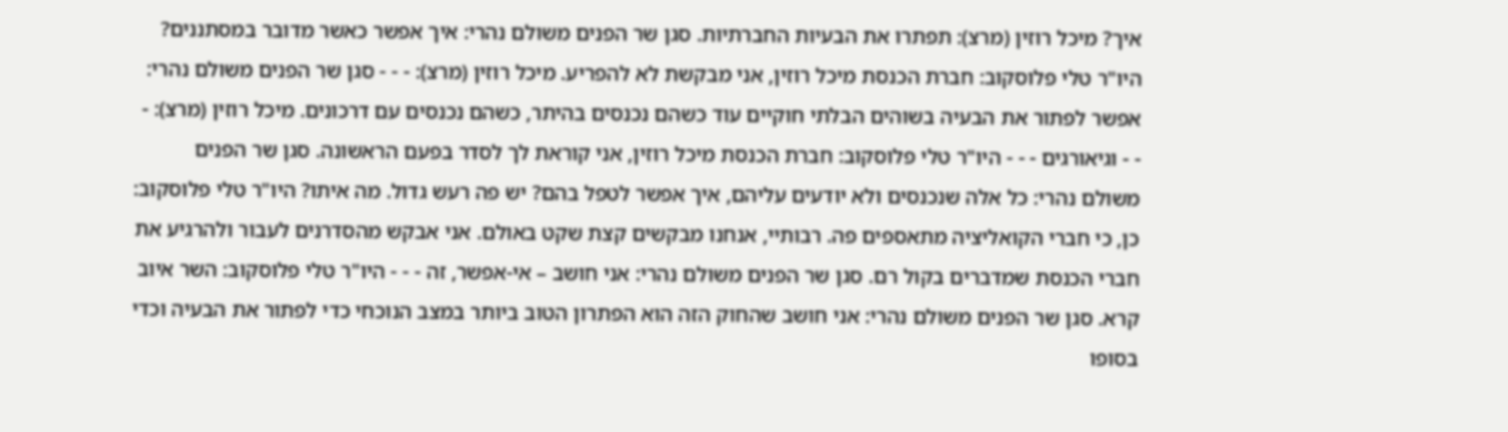איך? מיכל רוזין (מרצ): תפתרו את הבעיות החברתיות. סגן שר הפנים משולם נהרי: איך אפשר כאשר מדובר במסתננים? היו"ר טלי פלוסקוב: חברת הכנסת מיכל רוזין, אני מבקשת לא להפריע. מיכל רוזין (מרצ): - - - סגן שר הפנים משולם נהרי: אפשר לפתור את הבעיה בשוהים הבלתי חוקיים עוד כשהם נכנסים בהיתר, כשהם נכנסים עם דרכונים. מיכל רוזין (מרצ): - - - וגיאורגים - - - היו"ר טלי פלוסקוב: חברת הכנסת מיכל רוזין, אני קוראת לך לסדר בפעם הראשונה. סגן שר הפנים משולם נהרי: כל אלה שנכנסים ולא יודעים עליהם, איך אפשר לטפל בהם? יש פה רעש גדול. מה איתו? היו"ר טלי פלוסקוב: כן, כי חברי הקואליציה מתאספים פה. רבותיי, אנחנו מבקשים קצת שקט באולם. אני אבקש מהסדרנים לעבור ולהרגיע את חברי הכנסת שמדברים בקול רם. סגן שר הפנים משולם נהרי: אני חושב – אי-אפשר, זה - - - היו"ר טלי פלוסקוב: השר איוב קרא. סגן שר הפנים משולם נהרי: אני חושב שהחוק הזה הוא הפתרון הטוב ביותר במצב הנוכחי כדי לפתור את הבעיה וכדי בסופו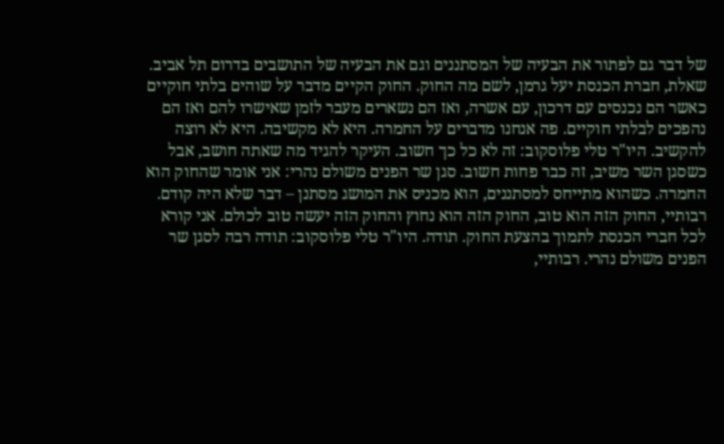של דבר גם לפתור את הבעיה של המסתננים וגם את הבעיה של התושבים בדרום תל אביב. שאלת, חברת הכנסת יעל גרמן, לשם מה החוק. החוק הקיים מדבר על שוהים בלתי חוקיים כאשר הם נכנסים עם דרכון, עם אשרה, ואז הם נשארים מעבר לזמן שאישרו להם ואז הם נהפכים לבלתי חוקיים. פה אנחנו מדברים על החמרה. היא לא מקשיבה. היא לא רוצה להקשיב. היו"ר טלי פלוסקוב: זה לא כל כך חשוב. העיקר להגיד מה שאתה חושב, אבל כשסגן השר משיב, זה כבר פחות חשוב. סגן שר הפנים משולם נהרי: אני אומר שהחוק הוא החמרה. כשהוא מתייחס למסתננים, הוא מכניס את המושג מסתנן – דבר שלא היה קודם. רבותיי, החוק הזה הוא טוב, החוק הזה הוא נחוץ והחוק הזה יעשה טוב לכולם. אני קורא לכל חברי הכנסת לתמוך בהצעת החוק. תודה. היו"ר טלי פלוסקוב: תודה רבה לסגן שר הפנים משולם נהרי. רבותיי,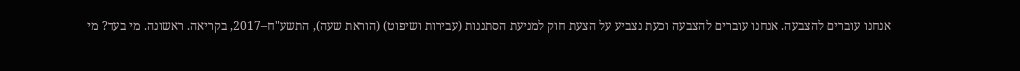אנחנו עוברים להצבעה. אנחנו עוברים להצבעה וכעת נצביע על הצעת חוק למניעת הסתננות (עבירות ושיפוט) (הוראת שעה), התשע"ח–2017, בקריאה. ראשונה. מי בעד? מי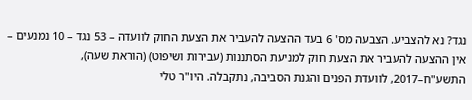נגד? נא להצביע. הצבעה מס' 6 בעד ההצעה להעביר את הצעת החוק לוועדה – 53 נגד – 10 נמנעים – אין ההצעה להעביר את הצעת חוק למניעת הסתננות (עבירות ושיפוט) (הוראת שעה), התשע"ח–2017, לוועדת הפנים והגנת הסביבה, נתקבלה. היו"ר טלי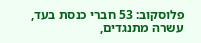פלוסקוב: 53 חברי כנסת בעד, עשרה מתנגדים,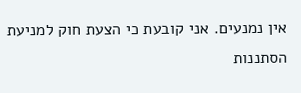אין נמנעים. אני קובעת כי הצעת חוק למניעת הסתננות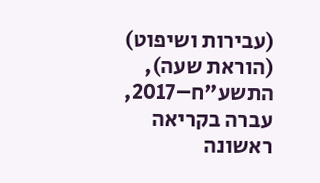(עבירות ושיפוט) (הוראת שעה), התשע"ח–2017, עברה בקריאה ראשונה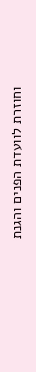וחוזרת לוועדת הפנים והגנת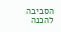הסביבה להכנה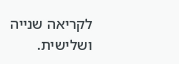לקריאה שנייה ושלישית.